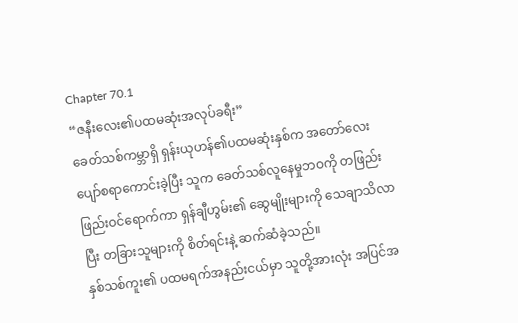Chapter 70.1
“ဇနီးလေး၏ပထမဆုံးအလုပ်ခရီး”
ခေတ်သစ်ကမ္ဘာရှိ ရှန်းယုဟန်၏ပထမဆုံးနှစ်က အတော်လေးပျော်စရာကောင်းခဲ့ပြီး သူက ခေတ်သစ်လူနေမှုဘဝကို တဖြည်းဖြည်းဝင်ရောက်ကာ ရှန်ချီဟွမ်း၏ ဆွေမျိုးများကို သေချာသိလာပြီး တခြားသူများကို စိတ်ရင်းနဲ့ ဆက်ဆံခဲ့သည်။
နှစ်သစ်ကူး၏ ပထမရက်အနည်းငယ်မှာ သူတို့အားလုံး အပြင်အ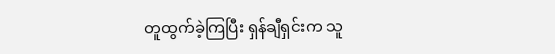တူထွက်ခဲ့ကြပြီး ရှန်ချီရှင်းက သူ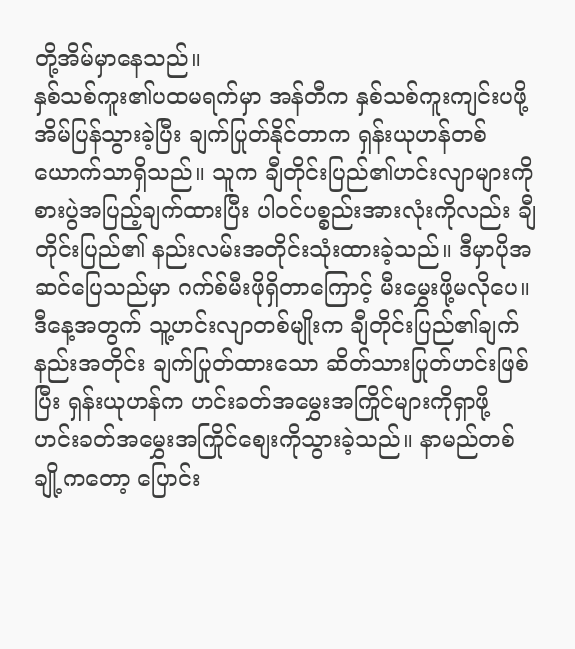တို့အိမ်မှာနေသည်။
နှစ်သစ်ကူး၏ပထမရက်မှာ အန်တီက နှစ်သစ်ကူးကျင်းပဖို့ အိမ်ပြန်သွားခဲ့ပြီး ချက်ပြုတ်နိုင်တာက ရှန်းယုဟန်တစ်ယောက်သာရှိသည်။ သူက ချီတိုင်းပြည်၏ဟင်းလျာများကို စားပွဲအပြည့်ချက်ထားပြီး ပါဝင်ပစ္စည်းအားလုံးကိုလည်း ချီတိုင်းပြည်၏ နည်းလမ်းအတိုင်းသုံးထားခဲ့သည်။ ဒီမှာပိုအဆင်ပြေသည်မှာ ဂက်စ်မီးဖိုရှိတာကြောင့် မီးမွှေးဖို့မလိုပေ။ ဒီနေ့အတွက် သူ့ဟင်းလျာတစ်မျိုးက ချီတိုင်းပြည်၏ချက်နည်းအတိုင်း ချက်ပြုတ်ထားသော ဆိတ်သားပြုတ်ဟင်းဖြစ်ပြီး ရှန်းယုဟန်က ဟင်းခတ်အမွှေးအကြိုင်များကိုရှာဖို့ ဟင်းခတ်အမွှေးအကြိုင်စျေးကိုသွားခဲ့သည်။ နာမည်တစ်ချို့ကတော့ ပြောင်း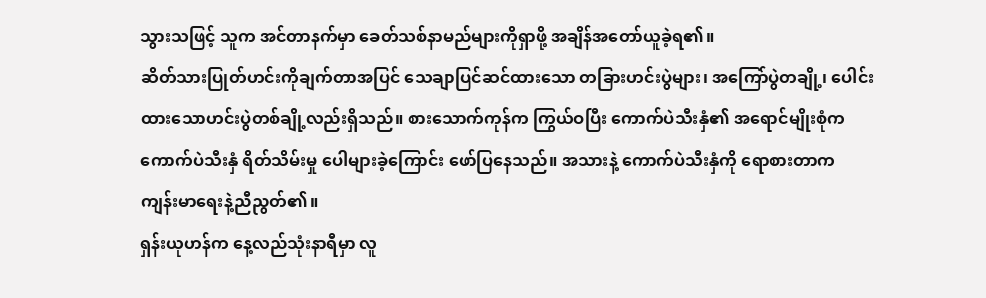သွားသဖြင့် သူက အင်တာနက်မှာ ခေတ်သစ်နာမည်များကိုရှာဖို့ အချိန်အတော်ယူခဲ့ရ၏။
ဆိတ်သားပြုတ်ဟင်းကိုချက်တာအပြင် သေချာပြင်ဆင်ထားသော တခြားဟင်းပွဲများ၊ အကြော်ပွဲတချို့၊ ပေါင်းထားသောဟင်းပွဲတစ်ချို့လည်းရှိသည်။ စားသောက်ကုန်က ကြွယ်ဝပြီး ကောက်ပဲသီးနှံ၏ အရောင်မျိုးစုံက ကောက်ပဲသီးနှံ ရိတ်သိမ်းမှု ပေါများခဲ့ကြောင်း ဖော်ပြနေသည်။ အသားနဲ့ ကောက်ပဲသီးနှံကို ရောစားတာက ကျန်းမာရေးနဲ့ညီညွတ်၏။
ရှန်းယုဟန်က နေ့လည်သုံးနာရီမှာ လူ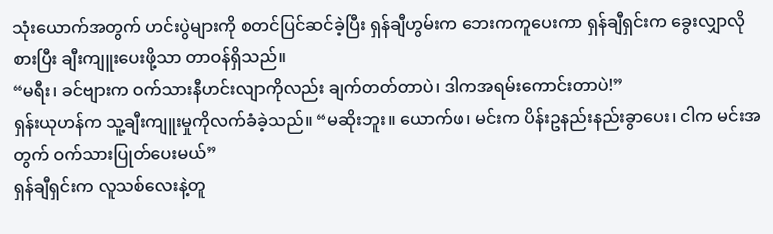သုံးယောက်အတွက် ဟင်းပွဲများကို စတင်ပြင်ဆင်ခဲ့ပြီး ရှန်ချီဟွမ်းက ဘေးကကူပေးကာ ရှန်ချီရှင်းက ခွေးလျှာလို စားပြီး ချီးကျူးပေးဖို့သာ တာဝန်ရှိသည်။
“မရီး၊ ခင်ဗျားက ဝက်သားနီဟင်းလျာကိုလည်း ချက်တတ်တာပဲ၊ ဒါကအရမ်းကောင်းတာပဲ!”
ရှန်းယုဟန်က သူ့ချီးကျူးမှုကိုလက်ခံခဲ့သည်။ “မဆိုးဘူး။ ယောက်ဖ၊ မင်းက ပိန်းဥနည်းနည်းခွာပေး၊ ငါက မင်းအတွက် ဝက်သားပြုတ်ပေးမယ်”
ရှန်ချီရှင်းက လူသစ်လေးနဲ့တူ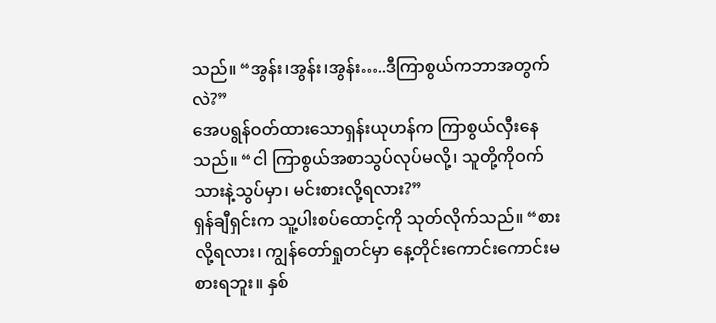သည်။ “အွန်း၊အွန်း၊အွန်း…..ဒီကြာစွယ်ကဘာအတွက်လဲ?”
အေပရွန်ဝတ်ထားသောရှန်းယုဟန်က ကြာစွယ်လှီးနေသည်။ “ငါ ကြာစွယ်အစာသွပ်လုပ်မလို့၊ သူတို့ကိုဝက်သားနဲ့သွပ်မှာ၊ မင်းစားလို့ရလား?”
ရှန်ချီရှင်းက သူ့ပါးစပ်ထောင့်ကို သုတ်လိုက်သည်။ “စားလို့ရလား၊ ကျွန်တော်ရှုတင်မှာ နေ့တိုင်းကောင်းကောင်းမစားရဘူး။ နှစ်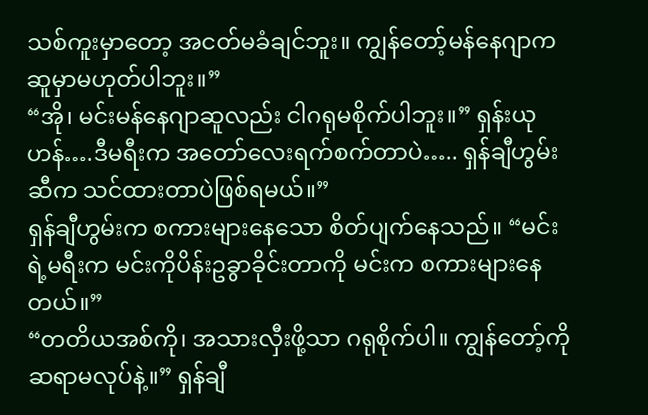သစ်ကူးမှာတော့ အငတ်မခံချင်ဘူး။ ကျွန်တော့်မန်နေဂျာက ဆူမှာမဟုတ်ပါဘူး။”
“အို၊ မင်းမန်နေဂျာဆူလည်း ငါဂရုမစိုက်ပါဘူး။” ရှန်းယုဟန်….ဒီမရီးက အတော်လေးရက်စက်တာပဲ….. ရှန်ချီဟွမ်းဆီက သင်ထားတာပဲဖြစ်ရမယ်။”
ရှန်ချီဟွမ်းက စကားများနေသော စိတ်ပျက်နေသည်။ “မင်းရဲ့မရီးက မင်းကိုပိန်းဥခွာခိုင်းတာကို မင်းက စကားများနေတယ်။”
“တတိယအစ်ကို၊ အသားလှီးဖို့သာ ဂရုစိုက်ပါ။ ကျွန်တော့်ကိုဆရာမလုပ်နဲ့။” ရှန်ချီ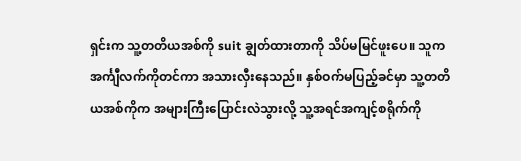ရှင်းက သူ့တတိယအစ်ကို suit ချွတ်ထားတာကို သိပ်မမြင်ဖူးပေ။ သူက အင်္ကျီလက်ကိုတင်ကာ အသားလှီးနေသည်။ နှစ်ဝက်မပြည့်ခင်မှာ သူ့တတိယအစ်ကိုက အများကြီးပြောင်းလဲသွားလို့ သူ့အရင်အကျင့်စရိုက်ကို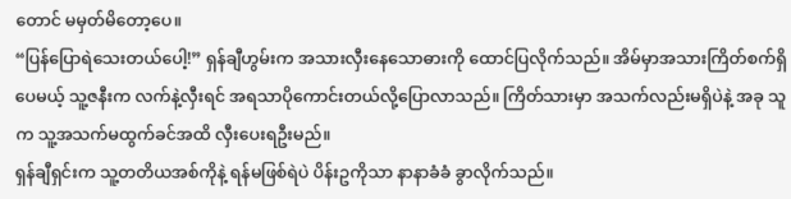တောင် မမှတ်မိတော့ပေ။
“ပြန်ပြောရဲသေးတယ်ပေါ့!” ရှန်ချီဟွမ်းက အသားလှီးနေသောဓားကို ထောင်ပြလိုက်သည်။ အိမ်မှာအသားကြိတ်စက်ရှိပေမယ့် သူ့ဇနီးက လက်နဲ့လှီးရင် အရသာပိုကောင်းတယ်လို့ပြောလာသည်။ ကြိတ်သားမှာ အသက်လည်းမရှိပဲနဲ့ အခု သူက သူ့အသက်မထွက်ခင်အထိ လှီးပေးရဦးမည်။
ရှန်ချီရှင်းက သူ့တတိယအစ်ကိုနဲ့ ရန်မဖြစ်ရဲပဲ ပိန်းဥကိုသာ နာနာခံခံ ခွာလိုက်သည်။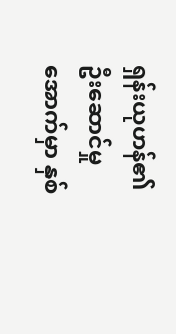ရှန်းယုဟန်၏ဦးဆောင်မှုအောက်မှာ နှစ်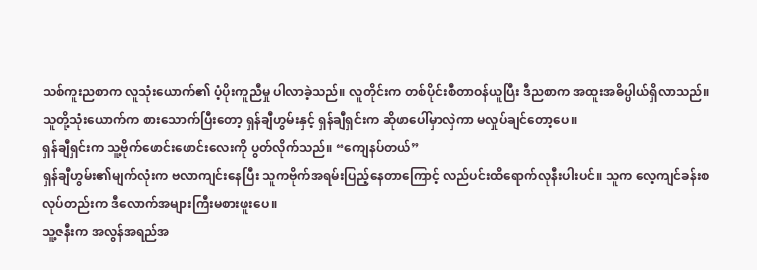သစ်ကူးညစာက လူသုံးယောက်၏ ပံ့ပိုးကူညီမှု ပါလာခဲ့သည်။ လူတိုင်းက တစ်ပိုင်းစီတာဝန်ယူပြီး ဒီညစာက အထူးအဓိပ္ပါယ်ရှိလာသည်။
သူတို့သုံးယောက်က စားသောက်ပြီးတော့ ရှန်ချီဟွမ်းနှင့် ရှန်ချီရှင်းက ဆိုဖာပေါ်မှာလှဲကာ မလှုပ်ချင်တော့ပေ။
ရှန်ချီရှင်းက သူ့ဗိုက်ဖောင်းဖောင်းလေးကို ပွတ်လိုက်သည်။ “ကျေနပ်တယ်”
ရှန်ချီဟွမ်း၏မျက်လုံးက ဗလာကျင်းနေပြီး သူကဗိုက်အရမ်းပြည့်နေတာကြောင့် လည်ပင်းထိရောက်လုနီးပါးပင်။ သူက လေ့ကျင်ခန်းစလုပ်တည်းက ဒီလောက်အများကြီးမစားဖူးပေ။
သူ့ဇနီးက အလွန်အရည်အ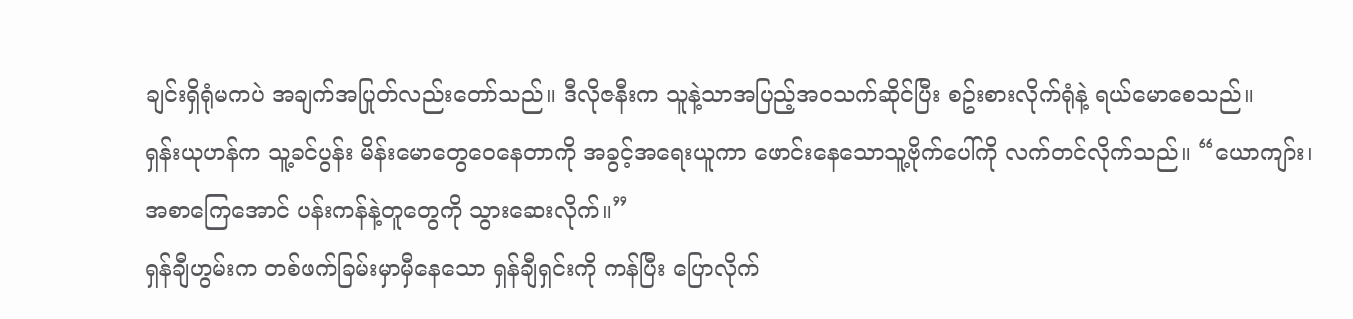ချင်းရှိရုံမကပဲ အချက်အပြုတ်လည်းတော်သည်။ ဒီလိုဇနီးက သူနဲ့သာအပြည့်အဝသက်ဆိုင်ပြီး စဥ်းစားလိုက်ရုံနဲ့ ရယ်မောစေသည်။
ရှန်းယုဟန်က သူ့ခင်ပွန်း မိန်းမောတွေဝေနေတာကို အခွင့်အရေးယူကာ ဖောင်းနေသောသူ့ဗိုက်ပေါ်ကို လက်တင်လိုက်သည်။ “ယောကျာ်း၊ အစာကြေအောင် ပန်းကန်နဲ့တူတွေကို သွားဆေးလိုက်။”
ရှန်ချီဟွမ်းက တစ်ဖက်ခြမ်းမှာမှီနေသော ရှန်ချီရှင်းကို ကန်ပြီး ပြောလိုက်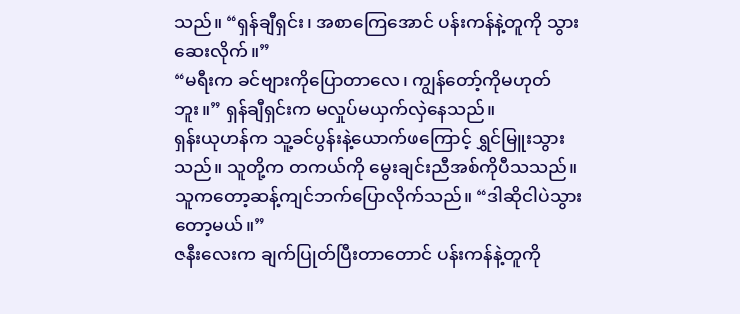သည်။ “ရှန်ချီရှင်း၊ အစာကြေအောင် ပန်းကန်နဲ့တူကို သွားဆေးလိုက်။”
“မရီးက ခင်ဗျားကိုပြောတာလေ၊ ကျွန်တော့်ကိုမဟုတ်ဘူး။” ရှန်ချီရှင်းက မလှုပ်မယှက်လှဲနေသည်။
ရှန်းယုဟန်က သူ့ခင်ပွန်းနဲ့ယောက်ဖကြောင့် ရွှင်မြူးသွားသည်။ သူတို့က တကယ်ကို မွေးချင်းညီအစ်ကိုပီသသည်။ သူကတော့ဆန့်ကျင်ဘက်ပြောလိုက်သည်။ “ဒါဆိုငါပဲသွားတော့မယ်။”
ဇနီးလေးက ချက်ပြုတ်ပြီးတာတောင် ပန်းကန်နဲ့တူကို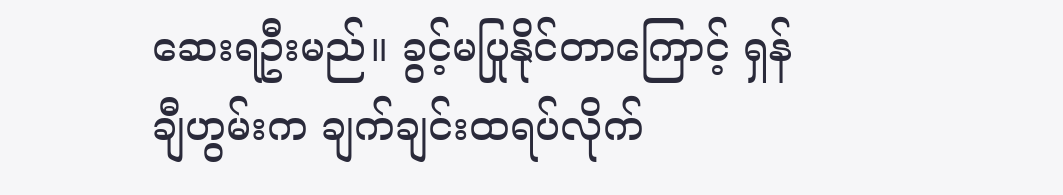ဆေးရဦးမည်။ ခွင့်မပြုနိုင်တာကြောင့် ရှန်ချီဟွမ်းက ချက်ချင်းထရပ်လိုက်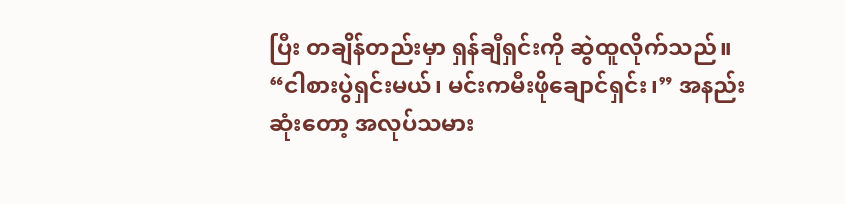ပြီး တချိန်တည်းမှာ ရှန်ချီရှင်းကို ဆွဲထူလိုက်သည်။ “ငါစားပွဲရှင်းမယ်၊ မင်းကမီးဖိုချောင်ရှင်း၊” အနည်းဆုံးတော့ အလုပ်သမား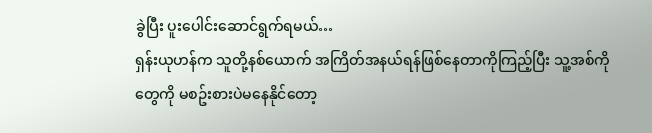ခွဲပြီး ပူးပေါင်းဆောင်ရွက်ရမယ်…
ရှန်းယုဟန်က သူတို့နစ်ယောက် အကြိတ်အနယ်ရန်ဖြစ်နေတာကိုကြည့်ပြီး သူ့အစ်ကိုတွေကို မစဥ်းစားပဲမနေနိုင်တော့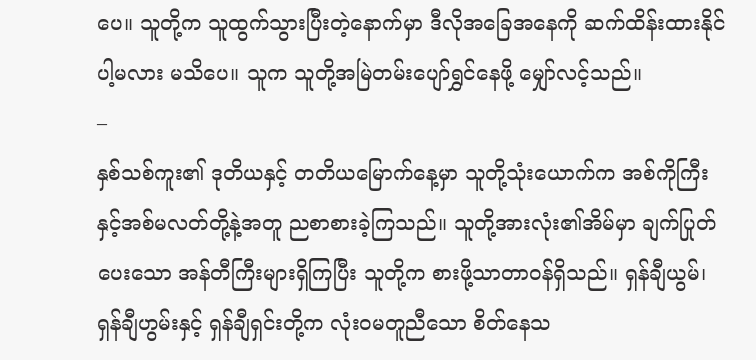ပေ။ သူတို့က သူထွက်သွားပြီးတဲ့နောက်မှာ ဒီလိုအခြေအနေကို ဆက်ထိန်းထားနိုင်ပါ့မလား မသိပေ။ သူက သူတို့အမြဲတမ်းပျော်ရွှင်နေဖို့ မျှော်လင့်သည်။
–
နှစ်သစ်ကူး၏ ဒုတိယနှင့် တတိယမြောက်နေ့မှာ သူတို့သုံးယောက်က အစ်ကိုကြီးနှင့်အစ်မလတ်တို့နဲ့အတူ ညစာစားခဲ့ကြသည်။ သူတို့အားလုံး၏အိမ်မှာ ချက်ပြုတ်ပေးသော အန်တီကြီးများရှိကြပြီး သူတို့က စားဖို့သာတာဝန်ရှိသည်။ ရှန်ချီယွမ်၊ရှန်ချီဟွမ်းနှင့် ရှန်ချီရှင်းတို့က လုံးဝမတူညီသော စိတ်နေသ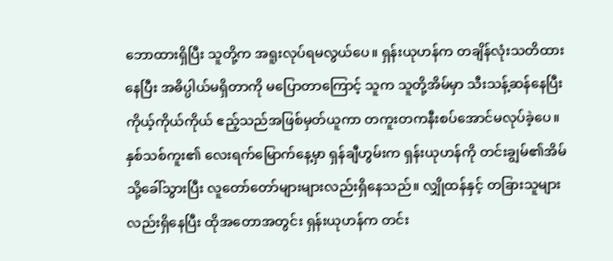ဘောထားရှိပြီး သူတို့က အရူးလုပ်ရမလွယ်ပေ။ ရှန်းယုဟန်က တချိန်လုံးသတိထားနေပြီး အဓိပ္ပါယ်မရှိတာကို မပြောတာကြောင့် သူက သူတို့အိမ်မှာ သီးသန့်ဆန်နေပြီး ကိုယ့်ကိုယ်ကိုယ် ဧည့်သည်အဖြစ်မှတ်ယူကာ တကူးတကနီးစပ်အောင်မလုပ်ခဲ့ပေ။
နှစ်သစ်ကူး၏ လေးရက်မြောက်နေ့မှာ ရှန်ချီဟွမ်းက ရှန်းယုဟန်ကို တင်းချွမ်၏အိမ်သို့ခေါ်သွားပြီး လူတော်တော်များများလည်းရှိနေသည်။ လျှိုထန်နှင့် တခြားသူများလည်းရှိနေပြီး ထိုအတောအတွင်း ရှန်းယုဟန်က တင်း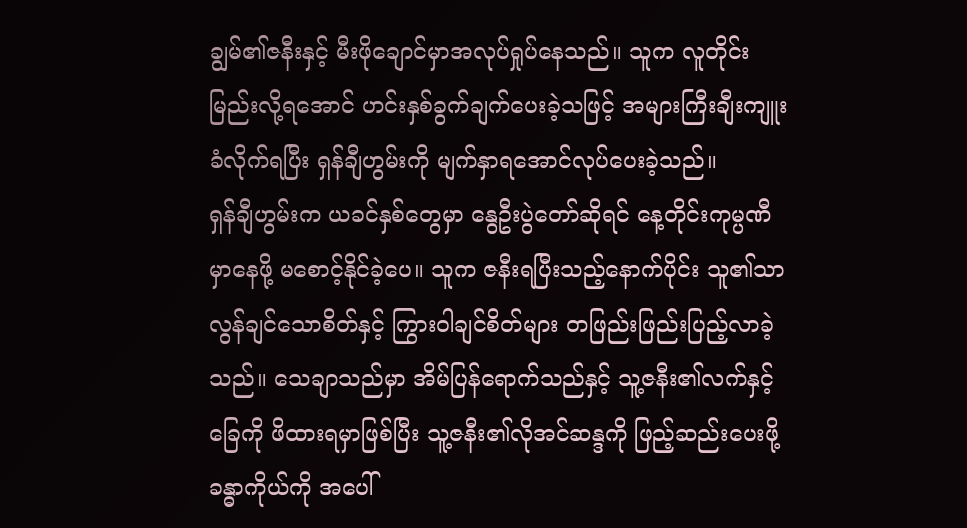ချွမ်၏ဇနီးနှင့် မီးဖိုချောင်မှာအလုပ်ရှုပ်နေသည်။ သူက လူတိုင်းမြည်းလို့ရအောင် ဟင်းနှစ်ခွက်ချက်ပေးခဲ့သဖြင့် အများကြီးချီးကျူးခံလိုက်ရပြီး ရှန်ချီဟွမ်းကို မျက်နှာရအောင်လုပ်ပေးခဲ့သည်။
ရှန်ချီဟွမ်းက ယခင်နှစ်တွေမှာ နွေဦးပွဲတော်ဆိုရင် နေ့တိုင်းကုမ္ပဏီမှာနေဖို့ မစောင့်နိုင်ခဲ့ပေ။ သူက ဇနီးရပြီးသည့်နောက်ပိုင်း သူ၏သာလွန်ချင်သောစိတ်နှင့် ကြွားဝါချင်စိတ်များ တဖြည်းဖြည်းပြည့်လာခဲ့သည်။ သေချာသည်မှာ အိမ်ပြန်ရောက်သည်နှင့် သူ့ဇနီး၏လက်နှင့်ခြေကို ဖိထားရမှာဖြစ်ပြီး သူ့ဇနီး၏လိုအင်ဆန္ဒကို ဖြည့်ဆည်းပေးဖို့ ခန္ဓာကိုယ်ကို အပေါ်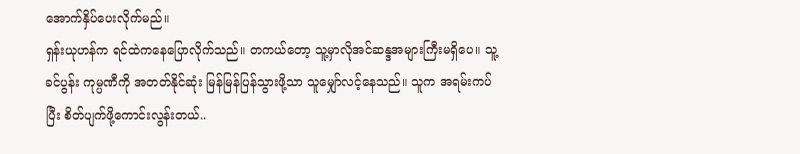အောက်နှိပ်ပေးလိုက်မည်။
ရှန်းယုဟန်က ရင်ထဲကနေပြောလိုက်သည်။ တကယ်တော့ သူ့မှာလိုအင်ဆန္ဒအများကြီးမရှိပေ။ သူ့ခင်ပွန်း ကုမ္ပဏီကို အတတ်နိုင်ဆုံး မြန်မြန်ပြန်သွားဖို့သာ သူမျှော်လင့်နေသည်။ သူက အရမ်းကပ်ပြီး စိတ်ပျက်ဖို့ကောင်းလွန်းတယ်..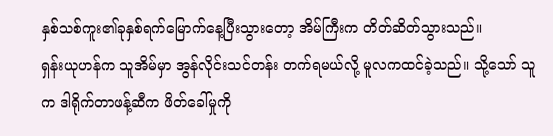နှစ်သစ်ကူး၏ခုနှစ်ရက်မြောက်နေ့ပြီးသွားတော့ အိမ်ကြီးက တိတ်ဆိတ်သွားသည်။
ရှန်းယုဟန်က သူအိမ်မှာ အွန်လိုင်းသင်တန်း တက်ရမယ်လို့ မူလကထင်ခဲ့သည်။ သို့သော် သူက ဒါရိုက်တာဖန့်ဆီက ဖိတ်ခေါ်မှုကို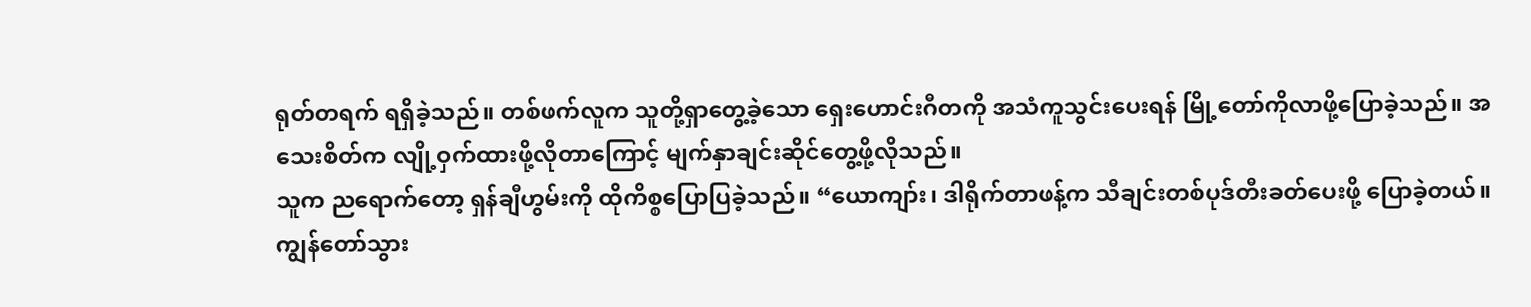ရုတ်တရက် ရရှိခဲ့သည်။ တစ်ဖက်လူက သူတို့ရှာတွေ့ခဲ့သော ရှေးဟောင်းဂီတကို အသံကူသွင်းပေးရန် မြို့တော်ကိုလာဖို့ပြောခဲ့သည်။ အသေးစိတ်က လျို့ဝှက်ထားဖို့လိုတာကြောင့် မျက်နှာချင်းဆိုင်တွေ့ဖို့လိုသည်။
သူက ညရောက်တော့ ရှန်ချီဟွမ်းကို ထိုကိစ္စပြောပြခဲ့သည်။ “ယောကျာ်း၊ ဒါရိုက်တာဖန့်က သီချင်းတစ်ပုဒ်တီးခတ်ပေးဖို့ ပြောခဲ့တယ်။ ကျွန်တော်သွား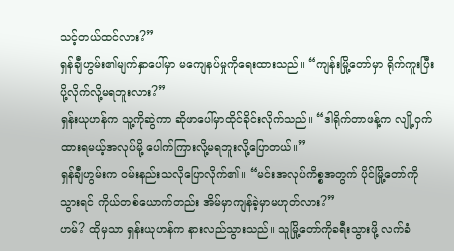သင့်တယ်ထင်လား?”
ရှန်ချီဟွမ်း၏မျက်နှာပေါ်မှာ မကျေနပ်မှုကိုရေးထားသည်။ “ကျန်းမြို့တော်မှာ ရိုက်ကူးပြီး ပို့လိုက်လို့မရဘူးလား?”
ရှန်းယုဟန်က သူ့ကိုဆွဲကာ ဆိုဖာပေါ်မှာထိုင်ခိုင်းလိုက်သည်။ “ဒါရိုက်တာဖန့်က လျို့ဝှက်ထားရမယ့်အလုပ်မို့ ပေါက်ကြားလို့မရဘူးလို့ပြောတယ်။”
ရှန်ချီဟွမ်းက ဝမ်းနည်းသလိုပြောလိုက်၏။ “မင်းအလုပ်ကိစ္စအတွက် ပိုင်မြို့တော်ကိုသွားရင် ကိုယ်တစ်ယောက်တည်း အိမ်မှာကျန်ခဲ့မှာမဟုတ်လား?”
ဟမ်? ထိုမှသာ ရှန်းယုဟန်က နားလည်သွားသည်။ သူမြို့တော်ကိုခရီးသွားဖို့ လက်ခံ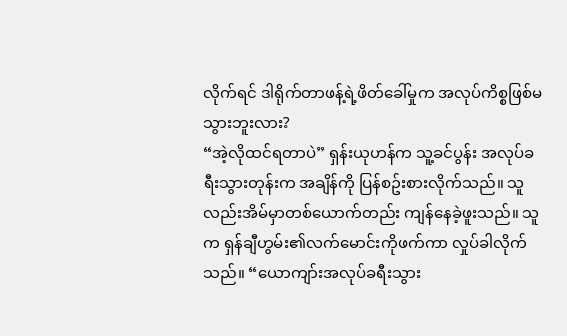လိုက်ရင် ဒါရိုက်တာဖန့်ရဲ့ဖိတ်ခေါ်မှုက အလုပ်ကိစ္စဖြစ်မသွားဘူးလား?
“အဲ့လိုထင်ရတာပဲ” ရှန်းယုဟန်က သူ့ခင်ပွန်း အလုပ်ခရီးသွားတုန်းက အချိန်ကို ပြန်စဥ်းစားလိုက်သည်။ သူလည်းအိမ်မှာတစ်ယောက်တည်း ကျန်နေခဲ့ဖူးသည်။ သူက ရှန်ချီဟွမ်း၏လက်မောင်းကိုဖက်ကာ လှုပ်ခါလိုက်သည်။ “ယောကျာ်းအလုပ်ခရီးသွား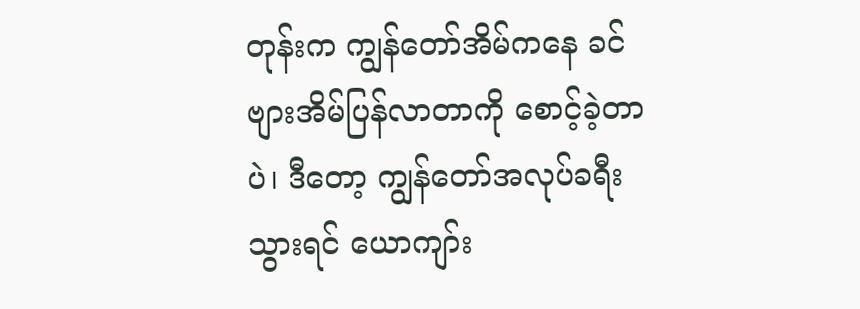တုန်းက ကျွန်တော်အိမ်ကနေ ခင်ဗျားအိမ်ပြန်လာတာကို စောင့်ခဲ့တာပဲ၊ ဒီတော့ ကျွန်တော်အလုပ်ခရီးသွားရင် ယောကျာ်း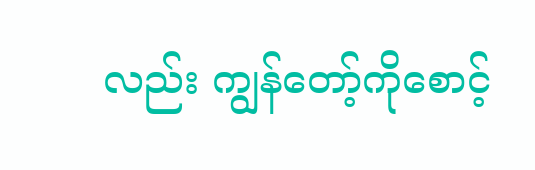လည်း ကျွန်တော့်ကိုစောင့်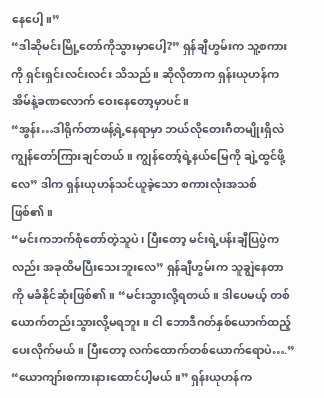နေပေါ့။”
“ဒါဆိုမင်းမြို့တော်ကိုသွားမှာပေါ့?” ရှန်ချီဟွမ်းက သူ့စကားကို ရှင်းရှင်းလင်းလင်း သိသည်။ ဆိုလိုတာက ရှန်းယုဟန်က အိမ်နဲ့ခဏလောက် ဝေးနေတော့မှာပင်။
“အွန်း…ဒါရိုက်တာဖန့်ရဲ့နေရာမှာ ဘယ်လိုတေးဂီတမျိုးရှိလဲ ကျွန်တော်ကြားချင်တယ်။ ကျွန်တော့်ရဲ့နယ်မြေကို ချဲ့ထွင်ဖို့လေ” ဒါက ရှန်းယုဟန်သင်ယူခဲ့သော စကားလုံးအသစ်ဖြစ်၏။
“မင်းကဘက်စုံတော်တဲ့သူပဲ၊ ပြီးတော့ မင်းရဲ့ပန်းချီပြပွဲကလည်း အခုထိမပြီးသေးဘူးလေ” ရှန်ချီဟွမ်းက သူချွဲနေတာကို မခံနိုင်ဆုံးဖြစ်၏။ “မင်းသွားလို့ရတယ်။ ဒါပေမယ့် တစ်ယောက်တည်းသွားလို့မရဘူး။ ငါ ဘောဒီဂတ်နှစ်ယောက်ထည့်ပေးလိုက်မယ်။ ပြီးတော့ လက်ထောက်တစ်ယောက်ရောပဲ….”
“ယောကျာ်းစကားနားထောင်ပါ့မယ်။” ရှန်းယုဟန်က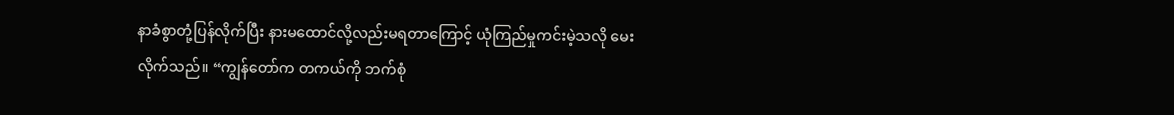နာခံစွာတုံ့ပြန်လိုက်ပြီး နားမထောင်လို့လည်းမရတာကြောင့် ယုံကြည်မှုကင်းမဲ့သလို မေးလိုက်သည်။ “ကျွန်တော်က တကယ်ကို ဘက်စုံ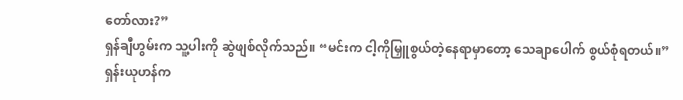တော်လား?”
ရှန်ချီဟွမ်းက သူ့ပါးကို ဆွဲဖျစ်လိုက်သည်။ “မင်းက ငါ့ကိုမြှူစွယ်တဲ့နေရာမှာတော့ သေချာပေါက် စွယ်စုံရတယ်။”
ရှန်းယုဟန်က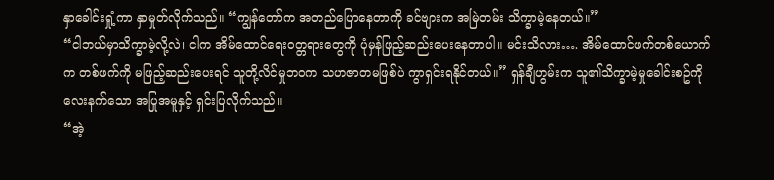နှာခေါင်းရှုံ့ကာ နှာမှုတ်လိုက်သည်။ “ကျွန်တော်က အတည်ပြောနေတာကို ခင်ဗျားက အမြဲတမ်း သိက္ခာမဲ့နေတယ်။”
“ငါဘယ်မှာသိက္ခာမဲ့လို့လဲ၊ ငါက အိမ်ထောင်ရေးဝတ္တရားတွေကို ပုံမှန်ဖြည့်ဆည်းပေးနေတာပါ။ မင်းသိလား…. အိမ်ထောင်ဖက်တစ်ယောက်က တစ်ဖက်ကို မဖြည့်ဆည်းပေးရင် သူတို့လိင်မှုဘဝက သဟဇာတမဖြစ်ပဲ ကွာရှင်းရနိုင်တယ်။” ရှန်ချီဟွမ်းက သူ၏သိက္ခာမဲ့မှုခေါင်းစဥ်ကို လေးနက်သော အပြုအမူနှင့် ရှင်းပြလိုက်သည်။
“အဲ့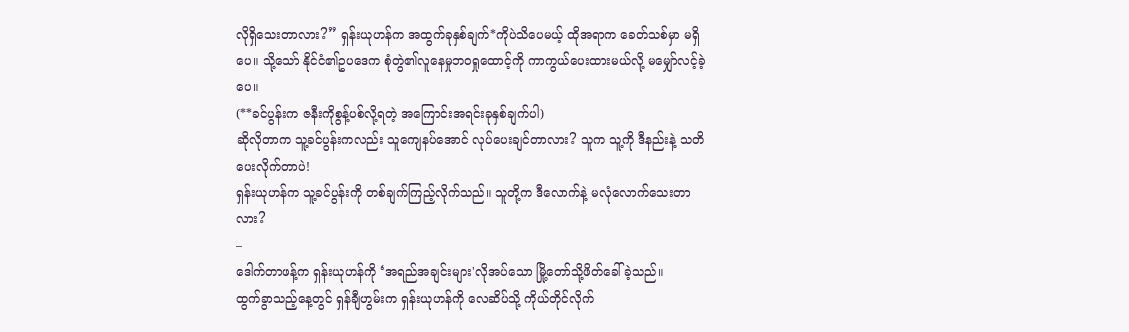လိုရှိသေးတာလား?” ရှန်းယုဟန်က အထွက်ခုနှစ်ချက်*ကိုပဲသိပေမယ့် ထိုအရာက ခေတ်သစ်မှာ မရှိပေ။ သို့သော် နိုင်ငံ၏ဥပဒေက စုံတွဲ၏လူနေမှုဘဝရှုထောင့်ကို ကာကွယ်ပေးထားမယ်လို့ မမျှော်လင့်ခဲ့ပေ။
(**ခင်ပွန်းက ဇနီးကိုစွန့်ပစ်လို့ရတဲ့ အကြောင်းအရင်းခုနှစ်ချက်ပါ)
ဆိုလိုတာက သူ့ခင်ပွန်းကလည်း သူကျေနပ်အောင် လုပ်ပေးချင်တာလား? သူက သူ့ကို ဒီနည်းနဲ့ သတိပေးလိုက်တာပဲ!
ရှန်းယုဟန်က သူ့ခင်ပွန်းကို တစ်ချက်ကြည့်လိုက်သည်။ သူတို့က ဒီလောက်နဲ့ မလုံလောက်သေးတာလား?
–
ဒေါက်တာဖန့်က ရှန်းယုဟန်ကို ‘အရည်အချင်းများ'လိုအပ်သော မြို့တော်သို့ဖိတ်ခေါ်ခဲ့သည်။
ထွက်ခွာသည့်နေ့တွင် ရှန်ချီဟွမ်းက ရှန်းယုဟန်ကို လေဆိပ်သို့ ကိုယ်တိုင်လိုက်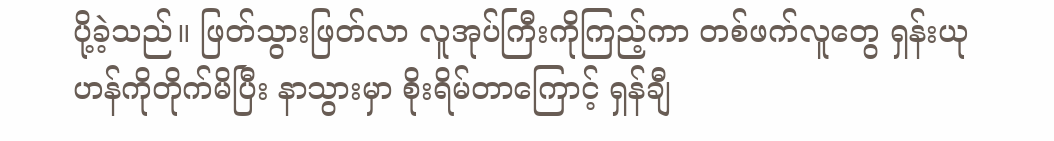ပို့ခဲ့သည်။ ဖြတ်သွားဖြတ်လာ လူအုပ်ကြီးကိုကြည့်ကာ တစ်ဖက်လူတွေ ရှန်းယုဟန်ကိုတိုက်မိပြီး နာသွားမှာ စိုးရိမ်တာကြောင့် ရှန်ချီ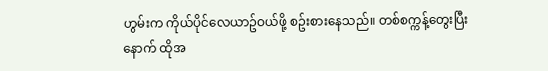ဟွမ်းက ကိုယ်ပိုင်လေယာဥ်ဝယ်ဖို့ စဥ်းစားနေသည်။ တစ်စက္ကန့်တွေးပြီးနောက် ထိုအ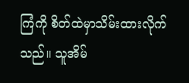ကြံကို စိတ်ထဲမှာသိမ်းထားလိုက်သည်။ သူအိမ်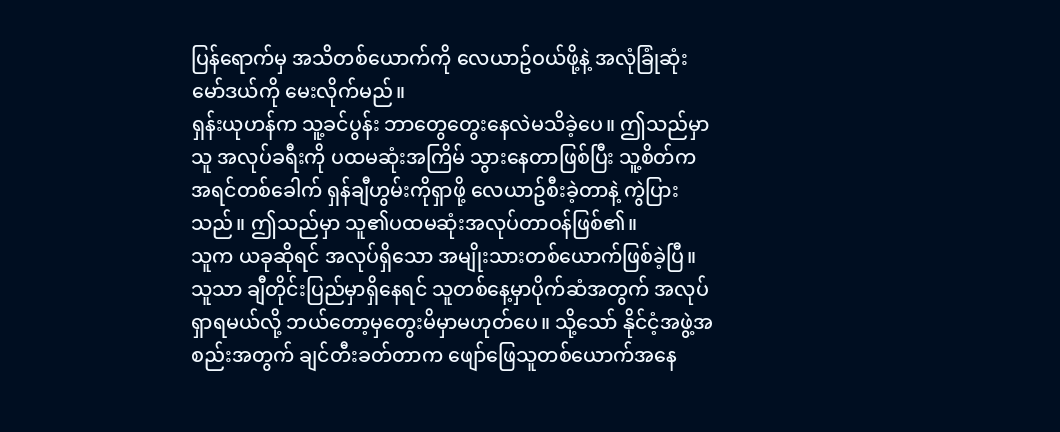ပြန်ရောက်မှ အသိတစ်ယောက်ကို လေယာဥ်ဝယ်ဖို့နဲ့ အလုံခြုံဆုံးမော်ဒယ်ကို မေးလိုက်မည်။
ရှန်းယုဟန်က သူ့ခင်ပွန်း ဘာတွေတွေးနေလဲမသိခဲ့ပေ။ ဤသည်မှာ သူ အလုပ်ခရီးကို ပထမဆုံးအကြိမ် သွားနေတာဖြစ်ပြီး သူ့စိတ်က အရင်တစ်ခေါက် ရှန်ချီဟွမ်းကိုရှာဖို့ လေယာဥ်စီးခဲ့တာနဲ့ ကွဲပြားသည်။ ဤသည်မှာ သူ၏ပထမဆုံးအလုပ်တာဝန်ဖြစ်၏။
သူက ယခုဆိုရင် အလုပ်ရှိသော အမျိုးသားတစ်ယောက်ဖြစ်ခဲ့ပြီ။ သူသာ ချီတိုင်းပြည်မှာရှိနေရင် သူတစ်နေ့မှာပိုက်ဆံအတွက် အလုပ်ရှာရမယ်လို့ ဘယ်တော့မှတွေးမိမှာမဟုတ်ပေ။ သို့သော် နိုင်ငံ့အဖွဲ့အစည်းအတွက် ချင်တီးခတ်တာက ဖျော်ဖြေသူတစ်ယောက်အနေ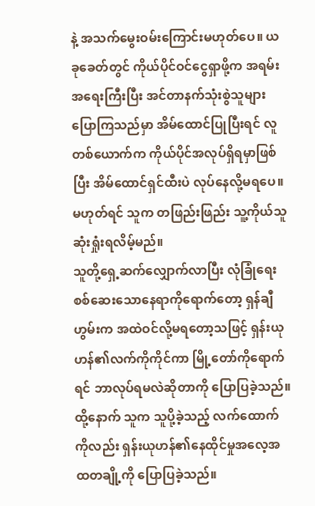နဲ့ အသက်မွေးဝမ်းကြောင်းမဟုတ်ပေ။ ယခုခေတ်တွင် ကိုယ်ပိုင်ဝင်ငွေရှာဖို့က အရမ်းအရေးကြီးပြီး အင်တာနက်သုံးစွဲသူများပြောကြသည်မှာ အိမ်ထောင်ပြုပြီးရင် လူတစ်ယောက်က ကိုယ်ပိုင်အလုပ်ရှိရမှာဖြစ်ပြီး အိမ်ထောင်ရှင်ထီးပဲ လုပ်နေလို့မရပေ။ မဟုတ်ရင် သူက တဖြည်းဖြည်း သူ့ကိုယ်သူဆုံးရှုံးရလိမ့်မည်။
သူတို့ရှေ့ဆက်လျှောက်လာပြီး လုံခြုံရေးစစ်ဆေးသောနေရာကိုရောက်တော့ ရှန်ချီဟွမ်းက အထဲဝင်လို့မရတော့သဖြင့် ရှန်းယုဟန်၏လက်ကိုကိုင်ကာ မြို့တော်ကိုရောက်ရင် ဘာလုပ်ရမလဲဆိုတာကို ပြောပြခဲ့သည်။ ထို့နောက် သူက သူပို့ခဲ့သည့် လက်ထောက်ကိုလည်း ရှန်းယုဟန်၏နေထိုင်မှုအလေ့အထတချို့ကို ပြောပြခဲ့သည်။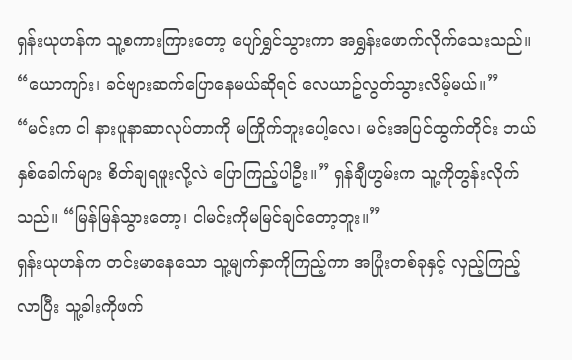ရှန်းယုဟန်က သူ့စကားကြားတော့ ပျော်ရွှင်သွားကာ အရွှန်းဖောက်လိုက်သေးသည်။ “ယောကျာ်း၊ ခင်ဗျားဆက်ပြောနေမယ်ဆိုရင် လေယာဥ်လွတ်သွားလိမ့်မယ်။”
“မင်းက ငါ နားပူနာဆာလုပ်တာကို မကြိုက်ဘူးပေါ့လေ၊ မင်းအပြင်ထွက်တိုင်း ဘယ်နှစ်ခေါက်များ စိတ်ချရဖူးလို့လဲ ပြောကြည့်ပါဦး။” ရှန်ချီဟွမ်းက သူ့ကိုတွန်းလိုက်သည်။ “မြန်မြန်သွားတော့၊ ငါမင်းကိုမမြင်ချင်တော့ဘူး။”
ရှန်းယုဟန်က တင်းမာနေသော သူ့မျက်နှာကိုကြည့်ကာ အပြုံးတစ်ခုနှင့် လှည့်ကြည့်လာပြီး သူ့ခါးကိုဖက်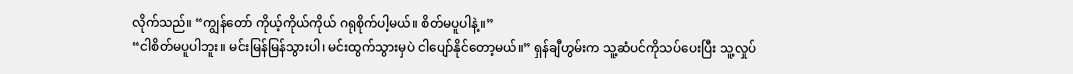လိုက်သည်။ “ကျွန်တော် ကိုယ့်ကိုယ်ကိုယ် ဂရုစိုက်ပါ့မယ်။ စိတ်မပူပါနဲ့။”
“ငါစိတ်မပူပါဘူး။ မင်းမြန်မြန်သွားပါ၊ မင်းထွက်သွားမှပဲ ငါပျော်နိုင်တော့မယ်။” ရှန်ချီဟွမ်းက သူ့ဆံပင်ကိုသပ်ပေးပြီး သူ့လှုပ်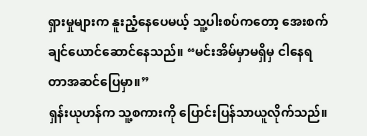ရှားမှုများက နူးညံ့နေပေမယ့် သူ့ပါးစပ်ကတော့ အေးစက်ချင်ယောင်ဆောင်နေသည်။ “မင်းအိမ်မှာမရှိမှ ငါနေရတာအဆင်ပြေမှာ။”
ရှန်းယုဟန်က သူ့စကားကို ပြောင်းပြန်သာယူလိုက်သည်။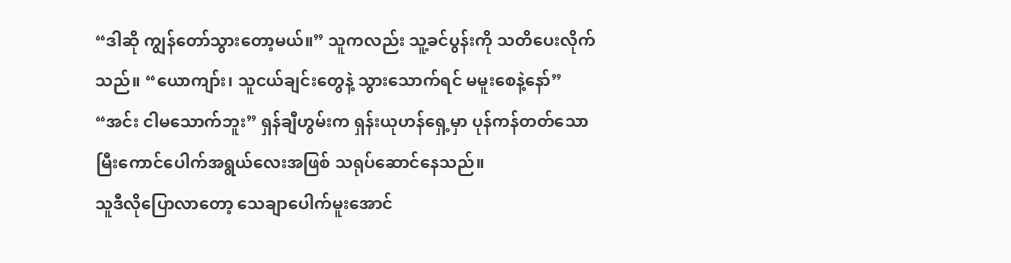“ဒါဆို ကျွန်တော်သွားတော့မယ်။” သူကလည်း သူ့ခင်ပွန်းကို သတိပေးလိုက်သည်။ “ယောကျာ်း၊ သူငယ်ချင်းတွေနဲ့ သွားသောက်ရင် မမူးစေနဲ့နော်”
“အင်း ငါမသောက်ဘူး” ရှန်ချီဟွမ်းက ရှန်းယုဟန်ရှေ့မှာ ပုန်ကန်တတ်သော မြီးကောင်ပေါက်အရွယ်လေးအဖြစ် သရုပ်ဆောင်နေသည်။
သူဒီလိုပြောလာတော့ သေချာပေါက်မူးအောင်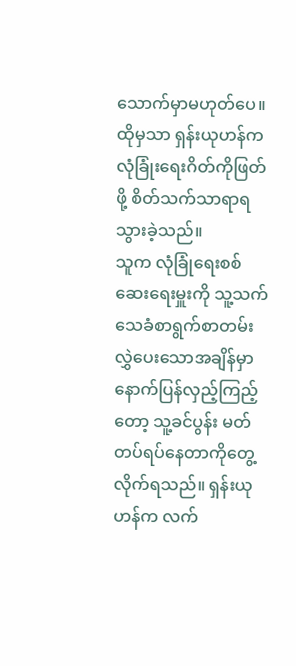သောက်မှာမဟုတ်ပေ။ ထိုမှသာ ရှန်းယုဟန်က လုံခြုံးရေးဂိတ်ကိုဖြတ်ဖို့ စိတ်သက်သာရာရသွားခဲ့သည်။
သူက လုံခြုံရေးစစ်ဆေးရေးမှူးကို သူ့သက်သေခံစာရွက်စာတမ်း လွှဲပေးသောအချိန်မှာ နောက်ပြန်လှည့်ကြည့်တော့ သူ့ခင်ပွန်း မတ်တပ်ရပ်နေတာကိုတွေ့လိုက်ရသည်။ ရှန်းယုဟန်က လက်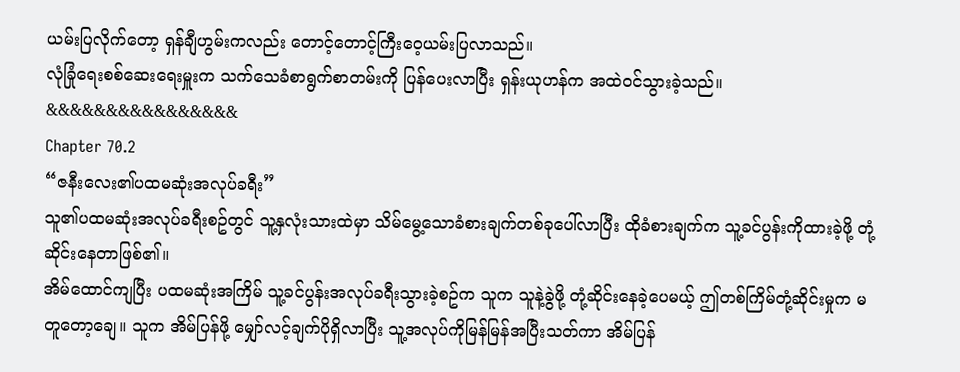ယမ်းပြလိုက်တော့ ရှန်ချီဟွမ်းကလည်း တောင့်တောင့်ကြီးဝေ့ယမ်းပြလာသည်။
လုံခြုံရေးစစ်ဆေးရေးမှူးက သက်သေခံစာရွက်စာတမ်းကို ပြန်ပေးလာပြီး ရှန်းယုဟန်က အထဲဝင်သွားခဲ့သည်။
&&&&&&&&&&&&&&&&
Chapter 70.2
“ဇနီးလေး၏ပထမဆုံးအလုပ်ခရီး”
သူ၏ပထမဆုံးအလုပ်ခရီးစဥ်တွင် သူ့နှလုံးသားထဲမှာ သိမ်မွေ့သောခံစားချက်တစ်ခုပေါ်လာပြီး ထိုခံစားချက်က သူ့ခင်ပွန်းကိုထားခဲ့ဖို့ တုံ့ဆိုင်းနေတာဖြစ်၏။
အိမ်ထောင်ကျပြီး ပထမဆုံးအကြိမ် သူ့ခင်ပွန်းအလုပ်ခရီးသွားခဲ့စဥ်က သူက သူနဲ့ခွဲဖို့ တုံ့ဆိုင်းနေခဲ့ပေမယ့် ဤတစ်ကြိမ်တုံ့ဆိုင်းမှုက မတူတော့ချေ။ သူက အိမ်ပြန်ဖို့ မျှော်လင့်ချက်ပိုရှိလာပြီး သူ့အလုပ်ကိုမြန်မြန်အပြီးသတ်ကာ အိမ်ပြန်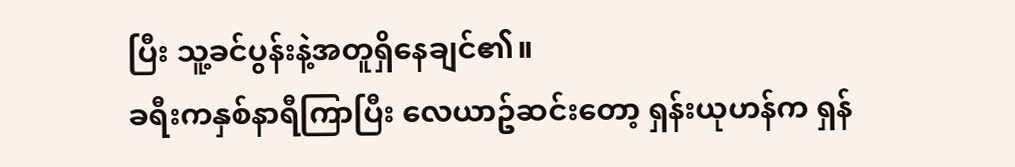ပြီး သူ့ခင်ပွန်းနဲ့အတူရှိနေချင်၏။
ခရီးကနှစ်နာရီကြာပြီး လေယာဥ်ဆင်းတော့ ရှန်းယုဟန်က ရှန်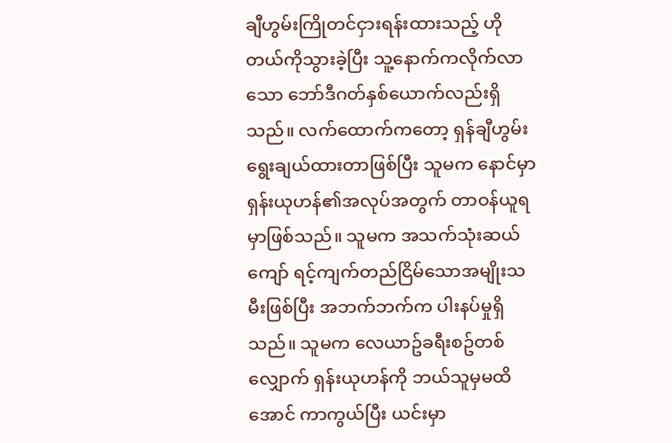ချီဟွမ်းကြိုတင်ငှားရန်းထားသည့် ဟိုတယ်ကိုသွားခဲ့ပြီး သူ့နောက်ကလိုက်လာသော ဘော်ဒီဂတ်နှစ်ယောက်လည်းရှိသည်။ လက်ထောက်ကတော့ ရှန်ချီဟွမ်းရွေးချယ်ထားတာဖြစ်ပြီး သူမက နောင်မှာ ရှန်းယုဟန်၏အလုပ်အတွက် တာဝန်ယူရမှာဖြစ်သည်။ သူမက အသက်သုံးဆယ်ကျော် ရင့်ကျက်တည်ငြိမ်သောအမျိုးသမီးဖြစ်ပြီး အဘက်ဘက်က ပါးနပ်မှုရှိသည်။ သူမက လေယာဥ်ခရီးစဥ်တစ်လျှောက် ရှန်းယုဟန်ကို ဘယ်သူမှမထိအောင် ကာကွယ်ပြီး ယင်းမှာ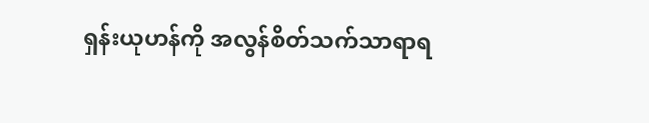ရှန်းယုဟန်ကို အလွန်စိတ်သက်သာရာရ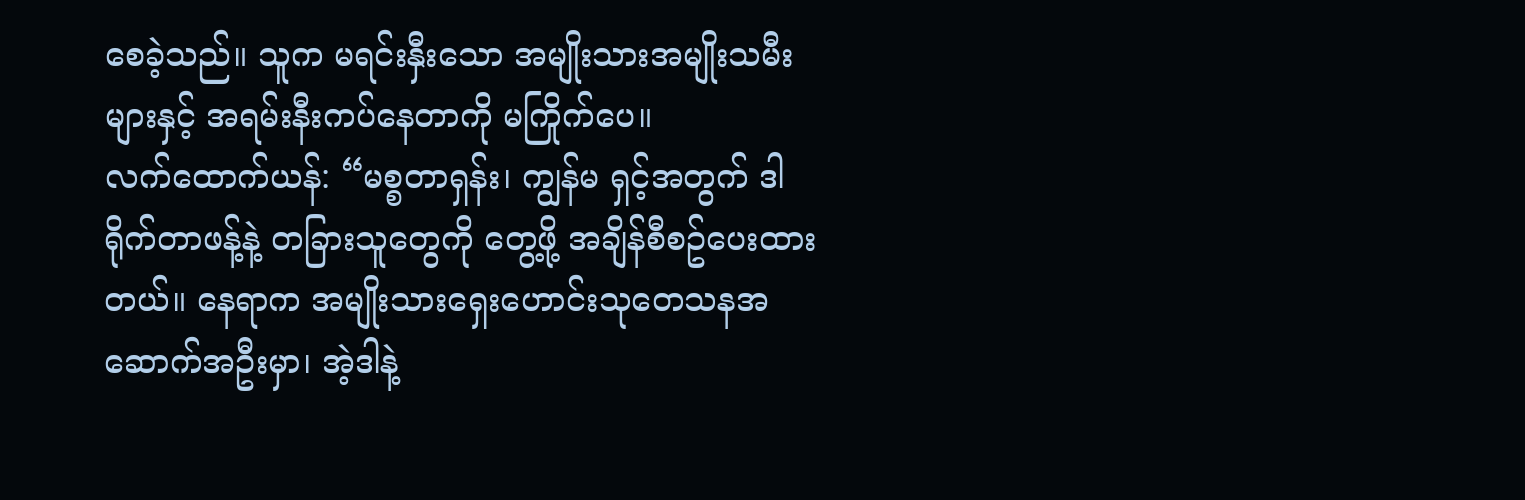စေခဲ့သည်။ သူက မရင်းနှီးသော အမျိုးသားအမျိုးသမီးများနှင့် အရမ်းနီးကပ်နေတာကို မကြိုက်ပေ။
လက်ထောက်ယန်: “မစ္စတာရှန်း၊ ကျွန်မ ရှင့်အတွက် ဒါရိုက်တာဖန့်နဲ့ တခြားသူတွေကို တွေ့ဖို့ အချိန်စီစဥ်ပေးထားတယ်။ နေရာက အမျိုးသားရှေးဟောင်းသုတေသနအဆောက်အဦးမှာ၊ အဲ့ဒါနဲ့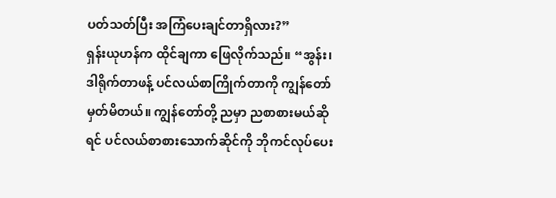ပတ်သတ်ပြီး အကြံပေးချင်တာရှိလား?”
ရှန်းယုဟန်က ထိုင်ချကာ ဖြေလိုက်သည်။ “အွန်း၊ ဒါရိုက်တာဖန့် ပင်လယ်စာကြိုက်တာကို ကျွန်တော်မှတ်မိတယ်။ ကျွန်တော်တို့ ညမှာ ညစာစားမယ်ဆိုရင် ပင်လယ်စာစားသောက်ဆိုင်ကို ဘိုကင်လုပ်ပေး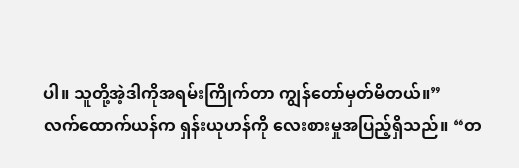ပါ။ သူတို့အဲ့ဒါကိုအရမ်းကြိုက်တာ ကျွန်တော်မှတ်မိတယ်။”
လက်ထောက်ယန်က ရှန်းယုဟန်ကို လေးစားမှုအပြည့်ရှိသည်။ “တ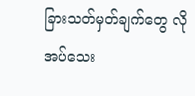ခြားသတ်မှတ်ချက်တွေ လိုအပ်သေး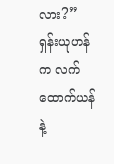လား?”
ရှန်းယုဟန်က လက်ထောက်ယန်နဲ့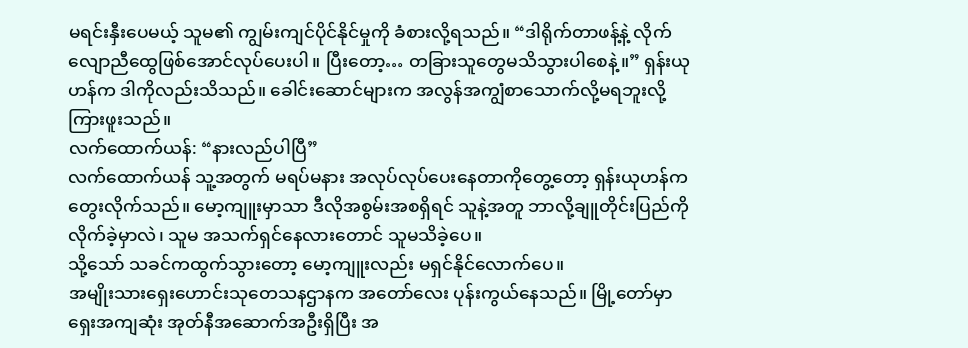မရင်းနှီးပေမယ့် သူမ၏ ကျွမ်းကျင်ပိုင်နိုင်မှုကို ခံစားလို့ရသည်။ “ဒါရိုက်တာဖန့်နဲ့ လိုက်လျောညီထွေဖြစ်အောင်လုပ်ပေးပါ။ ပြီးတော့… တခြားသူတွေမသိသွားပါစေနဲ့။” ရှန်းယုဟန်က ဒါကိုလည်းသိသည်။ ခေါင်းဆောင်များက အလွန်အကျွံစာသောက်လို့မရဘူးလို့ ကြားဖူးသည်။
လက်ထောက်ယန်: “နားလည်ပါပြီ”
လက်ထောက်ယန် သူ့အတွက် မရပ်မနား အလုပ်လုပ်ပေးနေတာကိုတွေ့တော့ ရှန်းယုဟန်က တွေးလိုက်သည်။ မော့ကျူးမှာသာ ဒီလိုအစွမ်းအစရှိရင် သူနဲ့အတူ ဘာလို့ချူတိုင်းပြည်ကို လိုက်ခဲ့မှာလဲ၊ သူမ အသက်ရှင်နေလားတောင် သူမသိခဲ့ပေ။
သို့သော် သခင်ကထွက်သွားတော့ မော့ကျူးလည်း မရှင်နိုင်လောက်ပေ။
အမျိုးသားရှေးဟောင်းသုတေသနဌာနက အတော်လေး ပုန်းကွယ်နေသည်။ မြို့တော်မှာ ရှေးအကျဆုံး အုတ်နီအဆောက်အဦးရှိပြီး အ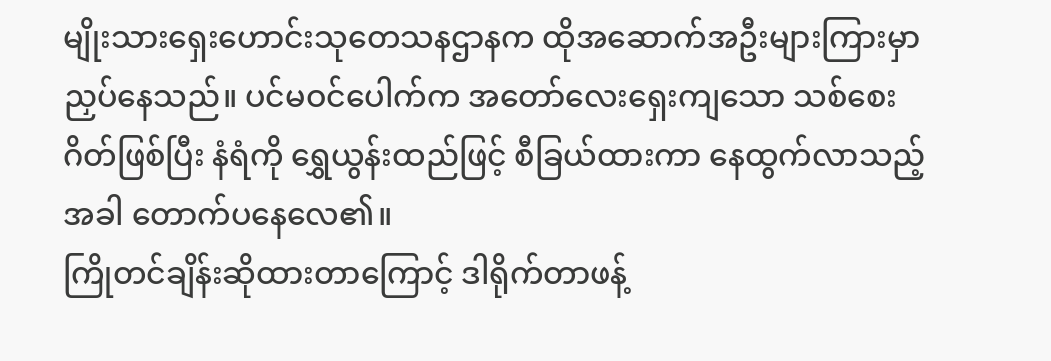မျိုးသားရှေးဟောင်းသုတေသနဌာနက ထိုအဆောက်အဦးများကြားမှာ ညှပ်နေသည်။ ပင်မဝင်ပေါက်က အတော်လေးရှေးကျသော သစ်စေးဂိတ်ဖြစ်ပြီး နံရံကို ရွှေယွန်းထည်ဖြင့် စီခြယ်ထားကာ နေထွက်လာသည့်အခါ တောက်ပနေလေ၏။
ကြိုတင်ချိန်းဆိုထားတာကြောင့် ဒါရိုက်တာဖန့်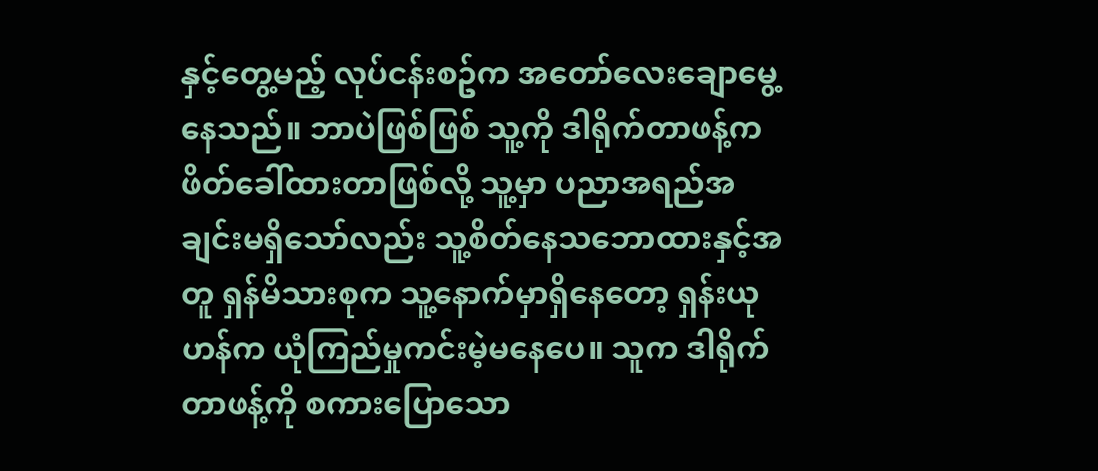နှင့်တွေ့မည့် လုပ်ငန်းစဥ်က အတော်လေးချောမွေ့နေသည်။ ဘာပဲဖြစ်ဖြစ် သူ့ကို ဒါရိုက်တာဖန့်က ဖိတ်ခေါ်ထားတာဖြစ်လို့ သူ့မှာ ပညာအရည်အချင်းမရှိသော်လည်း သူ့စိတ်နေသဘောထားနှင့်အတူ ရှန်မိသားစုက သူ့နောက်မှာရှိနေတော့ ရှန်းယုဟန်က ယုံကြည်မှုကင်းမဲ့မနေပေ။ သူက ဒါရိုက်တာဖန့်ကို စကားပြောသော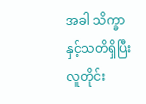အခါ သိက္ခာနှင့်သတိရှိပြီး လူတိုင်း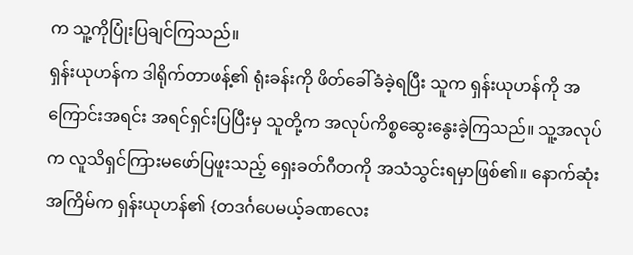က သူ့ကိုပြုံးပြချင်ကြသည်။
ရှန်းယုဟန်က ဒါရိုက်တာဖန့်၏ ရုံးခန်းကို ဖိတ်ခေါ်ခံခဲ့ရပြီး သူက ရှန်းယုဟန်ကို အကြောင်းအရင်း အရင်ရှင်းပြပြီးမှ သူတို့က အလုပ်ကိစ္စဆွေးနွေးခဲ့ကြသည်။ သူ့အလုပ်က လူသိရှင်ကြားမဖော်ပြဖူးသည့် ရှေးခတ်ဂီတကို အသံသွင်းရမှာဖြစ်၏။ နောက်ဆုံးအကြိမ်က ရှန်းယုဟန်၏ {တဒင်္ဂပေမယ့်ခဏလေး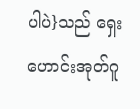ပါပဲ}သည် ရှေးဟောင်းအုတ်ဂူ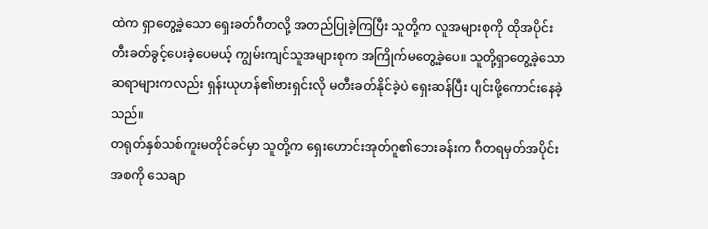ထဲက ရှာတွေ့ခဲ့သော ရှေးခတ်ဂီတလို့ အတည်ပြုခဲ့ကြပြီး သူတို့က လူအများစုကို ထိုအပိုင်းတီးခတ်ခွင့်ပေးခဲ့ပေမယ့် ကျွမ်းကျင်သူအများစုက အကြိုက်မတွေ့ခဲ့ပေ။ သူတို့ရှာတွေ့ခဲ့သော ဆရာများကလည်း ရှန်းယုဟန်၏ဗားရှင်းလို မတီးခတ်နိုင်ခဲ့ပဲ ရှေးဆန်ပြီး ပျင်းဖို့ကောင်းနေခဲ့သည်။
တရုတ်နှစ်သစ်ကူးမတိုင်ခင်မှာ သူတို့က ရှေးဟောင်းအုတ်ဂူ၏ဘေးခန်းက ဂီတရမှတ်အပိုင်းအစကို သေချာ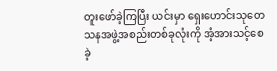တူးဖော်ခဲ့ကြပြီး ယင်းမှာ ရှေးဟောင်းသုတေသနအဖွဲ့အစည်းတစ်ခုလုံးကို အံ့အားသင့်စေခဲ့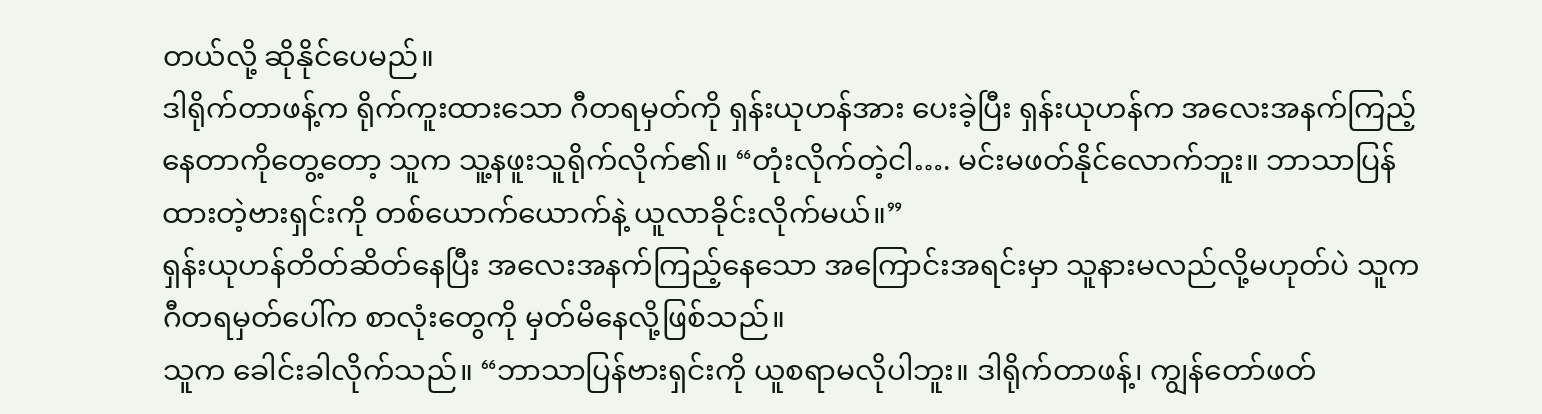တယ်လို့ ဆိုနိုင်ပေမည်။
ဒါရိုက်တာဖန့်က ရိုက်ကူးထားသော ဂီတရမှတ်ကို ရှန်းယုဟန်အား ပေးခဲ့ပြီး ရှန်းယုဟန်က အလေးအနက်ကြည့်နေတာကိုတွေ့တော့ သူက သူ့နဖူးသူရိုက်လိုက်၏။ “တုံးလိုက်တဲ့ငါ…. မင်းမဖတ်နိုင်လောက်ဘူး။ ဘာသာပြန်ထားတဲ့ဗားရှင်းကို တစ်ယောက်ယောက်နဲ့ ယူလာခိုင်းလိုက်မယ်။”
ရှန်းယုဟန်တိတ်ဆိတ်နေပြီး အလေးအနက်ကြည့်နေသော အကြောင်းအရင်းမှာ သူနားမလည်လို့မဟုတ်ပဲ သူက ဂီတရမှတ်ပေါ်က စာလုံးတွေကို မှတ်မိနေလို့ဖြစ်သည်။
သူက ခေါင်းခါလိုက်သည်။ “ဘာသာပြန်ဗားရှင်းကို ယူစရာမလိုပါဘူး။ ဒါရိုက်တာဖန့်၊ ကျွန်တော်ဖတ်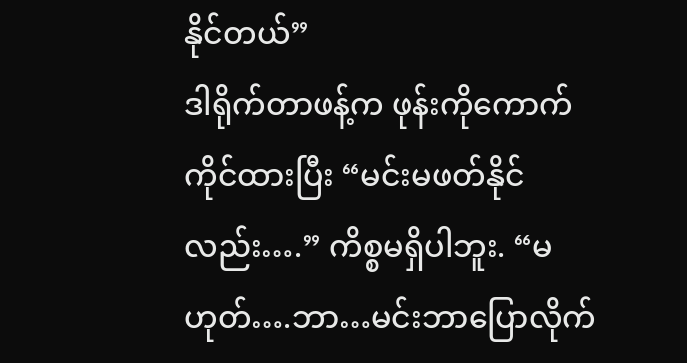နိုင်တယ်”
ဒါရိုက်တာဖန့်က ဖုန်းကိုကောက်ကိုင်ထားပြီး “မင်းမဖတ်နိုင်လည်း….” ကိစ္စမရှိပါဘူး. “မဟုတ်….ဘာ…မင်းဘာပြောလိုက်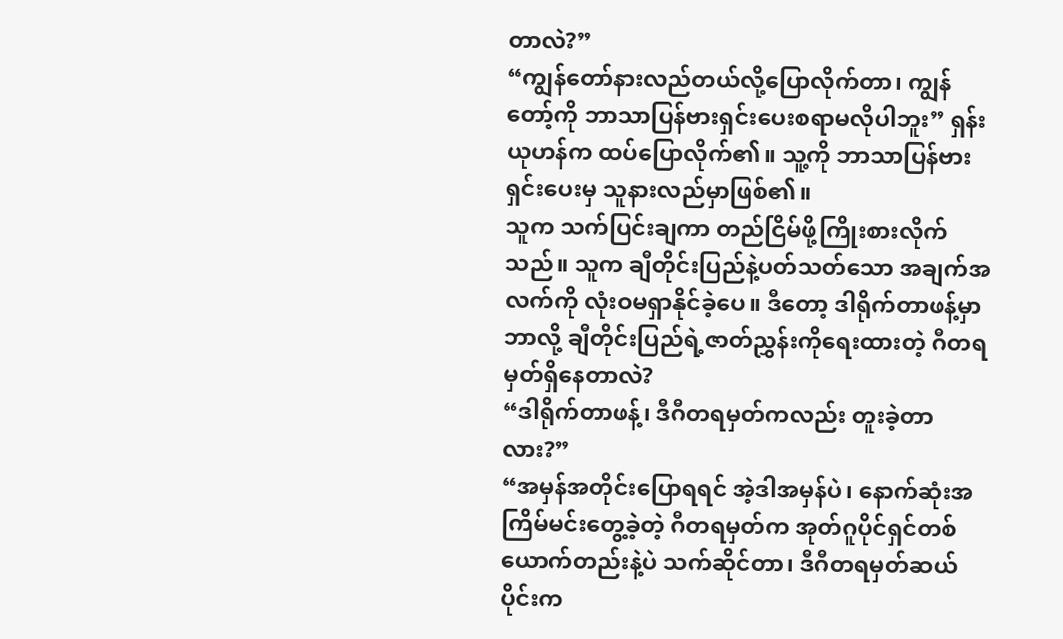တာလဲ?”
“ကျွန်တော်နားလည်တယ်လို့ပြောလိုက်တာ၊ ကျွန်တော့်ကို ဘာသာပြန်ဗားရှင်းပေးစရာမလိုပါဘူး” ရှန်းယုဟန်က ထပ်ပြောလိုက်၏။ သူ့ကို ဘာသာပြန်ဗားရှင်းပေးမှ သူနားလည်မှာဖြစ်၏။
သူက သက်ပြင်းချကာ တည်ငြိမ်ဖို့ကြိုးစားလိုက်သည်။ သူက ချီတိုင်းပြည်နဲ့ပတ်သတ်သော အချက်အလက်ကို လုံးဝမရှာနိုင်ခဲ့ပေ။ ဒီတော့ ဒါရိုက်တာဖန့်မှာ ဘာလို့ ချီတိုင်းပြည်ရဲ့ဇာတ်ညွှန်းကိုရေးထားတဲ့ ဂီတရမှတ်ရှိနေတာလဲ?
“ဒါရိုက်တာဖန့်၊ ဒီဂီတရမှတ်ကလည်း တူးခဲ့တာလား?”
“အမှန်အတိုင်းပြောရရင် အဲ့ဒါအမှန်ပဲ၊ နောက်ဆုံးအကြိမ်မင်းတွေ့ခဲ့တဲ့ ဂီတရမှတ်က အုတ်ဂူပိုင်ရှင်တစ်ယောက်တည်းနဲ့ပဲ သက်ဆိုင်တာ၊ ဒီဂီတရမှတ်ဆယ်ပိုင်းက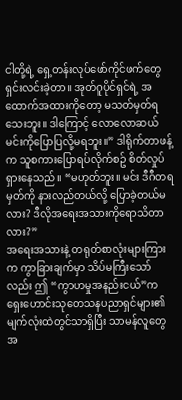ငါတို့ရဲ့ ရှေ့တန်းလုပ်ဖော်ကိုင်ဖက်တွေ ရှင်းလင်းခဲ့တာ။ အုတ်ဂူပိုင်ရှင်ရဲ့ အထောက်အထားကိုတော့ မသတ်မှတ်ရသေးဘူး။ ဒါကြောင့် လောလောဆယ်မင်းကိုပြောပြလို့မရဘူး။” ဒါရိုက်တာဖန့်က သူစကားပြောရပ်လိုက်စဥ် စိတ်လှုပ်ရှားနေသည်။ “မဟုတ်ဘူး။ မင်း ဒီဂီတရမှတ်ကို နားလည်တယ်လို့ ပြောခဲ့တယ်မလား? ဒီလိုအရေးအသားကိုရောသိတာလား?”
အရေးအသားနဲ့ တရုတ်စာလုံးများကြားက ကွာခြားချက်မှာ သိပ်မကြီးသော်လည်း ဤ “ကွာဟမှုအနည်းငယ်”က ရှေးဟောင်းသုတေသနပညာရှင်များ၏ မျက်လုံးထဲတွင်သာရှိပြီး သာမန်လူတွေအ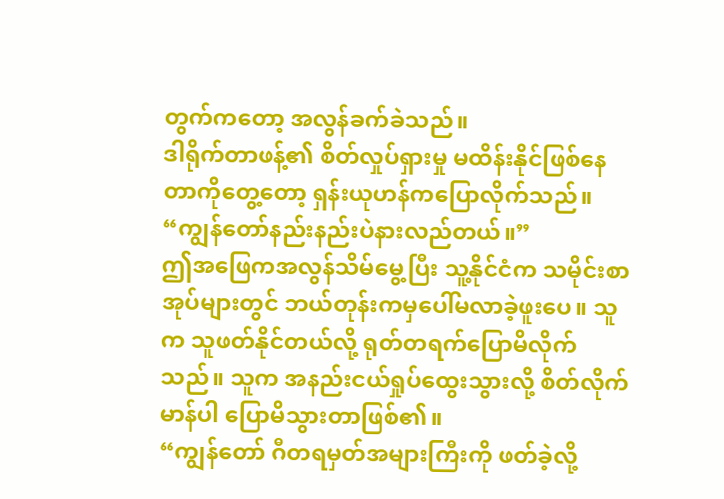တွက်ကတော့ အလွန်ခက်ခဲသည်။
ဒါရိုက်တာဖန့်၏ စိတ်လှုပ်ရှားမှု မထိန်းနိုင်ဖြစ်နေတာကိုတွေ့တော့ ရှန်းယုဟန်ကပြောလိုက်သည်။ “ကျွန်တော်နည်းနည်းပဲနားလည်တယ်။”
ဤအဖြေကအလွန်သိမ်မွေ့ပြီး သူ့နိုင်ငံက သမိုင်းစာအုပ်များတွင် ဘယ်တုန်းကမှပေါ်မလာခဲ့ဖူးပေ။ သူက သူဖတ်နိုင်တယ်လို့ ရုတ်တရက်ပြောမိလိုက်သည်။ သူက အနည်းငယ်ရှုပ်ထွေးသွားလို့ စိတ်လိုက်မာန်ပါ ပြောမိသွားတာဖြစ်၏။
“ကျွန်တော် ဂီတရမှတ်အများကြီးကို ဖတ်ခဲ့လို့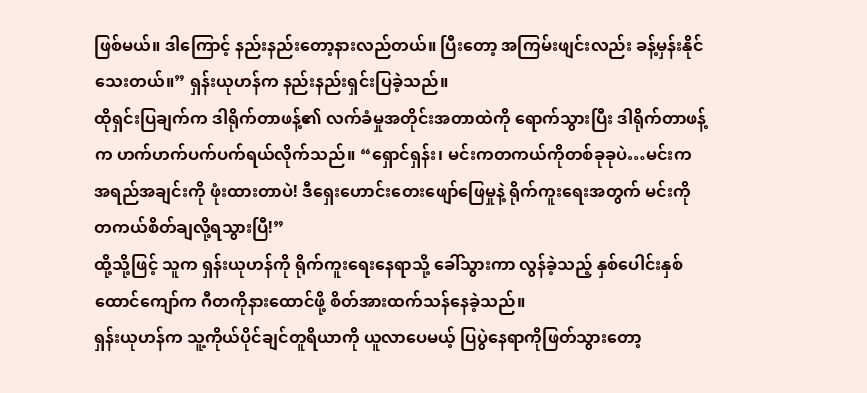ဖြစ်မယ်။ ဒါကြောင့် နည်းနည်းတော့နားလည်တယ်။ ပြီးတော့ အကြမ်းဖျင်းလည်း ခန့်မှန်းနိုင်သေးတယ်။” ရှန်းယုဟန်က နည်းနည်းရှင်းပြခဲ့သည်။
ထိုရှင်းပြချက်က ဒါရိုက်တာဖန့်၏ လက်ခံမှုအတိုင်းအတာထဲကို ရောက်သွားပြီး ဒါရိုက်တာဖန့်က ဟက်ဟက်ပက်ပက်ရယ်လိုက်သည်။ “ရှောင်ရှန်း၊ မင်းကတကယ်ကိုတစ်ခုခုပဲ…မင်းက အရည်အချင်းကို ဖုံးထားတာပဲ! ဒီရှေးဟောင်းတေးဖျော်ဖြေမှုနဲ့ ရိုက်ကူးရေးအတွက် မင်းကို တကယ်စိတ်ချလို့ရသွားပြီ!”
ထို့သို့ဖြင့် သူက ရှန်းယုဟန်ကို ရိုက်ကူးရေးနေရာသို့ ခေါ်သွားကာ လွန်ခဲ့သည့် နှစ်ပေါင်းနှစ်ထောင်ကျော်က ဂီတကိုနားထောင်ဖို့ စိတ်အားထက်သန်နေခဲ့သည်။
ရှန်းယုဟန်က သူ့ကိုယ်ပိုင်ချင်တူရိယာကို ယူလာပေမယ့် ပြပွဲနေရာကိုဖြတ်သွားတော့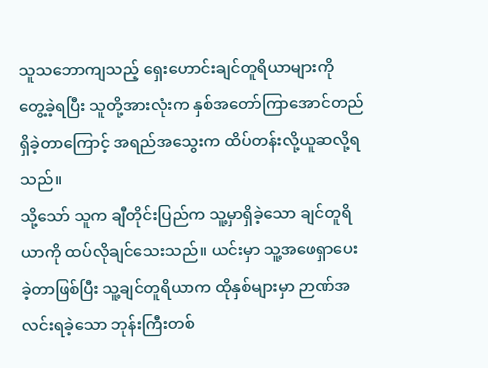သူသဘောကျသည့် ရှေးဟောင်းချင်တူရိယာများကို တွေ့ခဲ့ရပြီး သူတို့အားလုံးက နှစ်အတော်ကြာအောင်တည်ရှိခဲ့တာကြောင့် အရည်အသွေးက ထိပ်တန်းလို့ယူဆလို့ရသည်။
သို့သော် သူက ချီတိုင်းပြည်က သူ့မှာရှိခဲ့သော ချင်တူရိယာကို ထပ်လိုချင်သေးသည်။ ယင်းမှာ သူ့အဖေရှာပေးခဲ့တာဖြစ်ပြီး သူ့ချင်တူရိယာက ထိုနှစ်များမှာ ဉာဏ်အလင်းရခဲ့သော ဘုန်းကြီးတစ်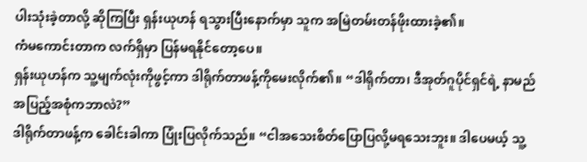ပါးသုံးခဲ့တာလို့ ဆိုကြပြီး ရှန်းယုဟန် ရသွားပြီးနောက်မှာ သူက အမြဲတမ်းတန်ဖိုးထားခဲ့၏။
ကံမကောင်းတာက လက်ရှိမှာ ပြန်မရနိုင်တော့ပေ။
ရှန်းယုဟန်က သူ့မျက်လုံးကိုဖွင့်ကာ ဒါရိုက်တာဖန့်ကိုမေးလိုက်၏။ “ဒါရိုက်တာ၊ ဒီအုတ်ဂူပိုင်ရှင်ရဲ့ နာမည်အပြည့်အစုံကဘာလဲ?”
ဒါရိုက်တာဖန့်က ခေါင်းခါကာ ပြုံးပြလိုက်သည်။ “ငါအသေးစိတ်ပြောပြလို့မရသေးဘူး။ ဒါပေမယ့် သူ့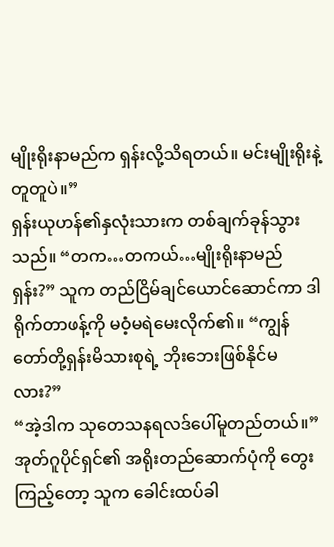မျိုးရိုးနာမည်က ရှန်းလို့သိရတယ်။ မင်းမျိုးရိုးနဲ့တူတူပဲ။”
ရှန်းယုဟန်၏နှလုံးသားက တစ်ချက်ခုန်သွားသည်။ “တက…တကယ်…မျိုးရိုးနာမည်ရှန်း?” သူက တည်ငြိမ်ချင်ယောင်ဆောင်ကာ ဒါရိုက်တာဖန့်ကို မဝံ့မရဲမေးလိုက်၏။ “ကျွန်တော်တို့ရှန်းမိသားစုရဲ့ ဘိုးဘေးဖြစ်နိုင်မလား?”
“အဲ့ဒါက သုတေသနရလဒ်ပေါ်မူတည်တယ်။” အုတ်ဂူပိုင်ရှင်၏ အရိုးတည်ဆောက်ပုံကို တွေးကြည့်တော့ သူက ခေါင်းထပ်ခါ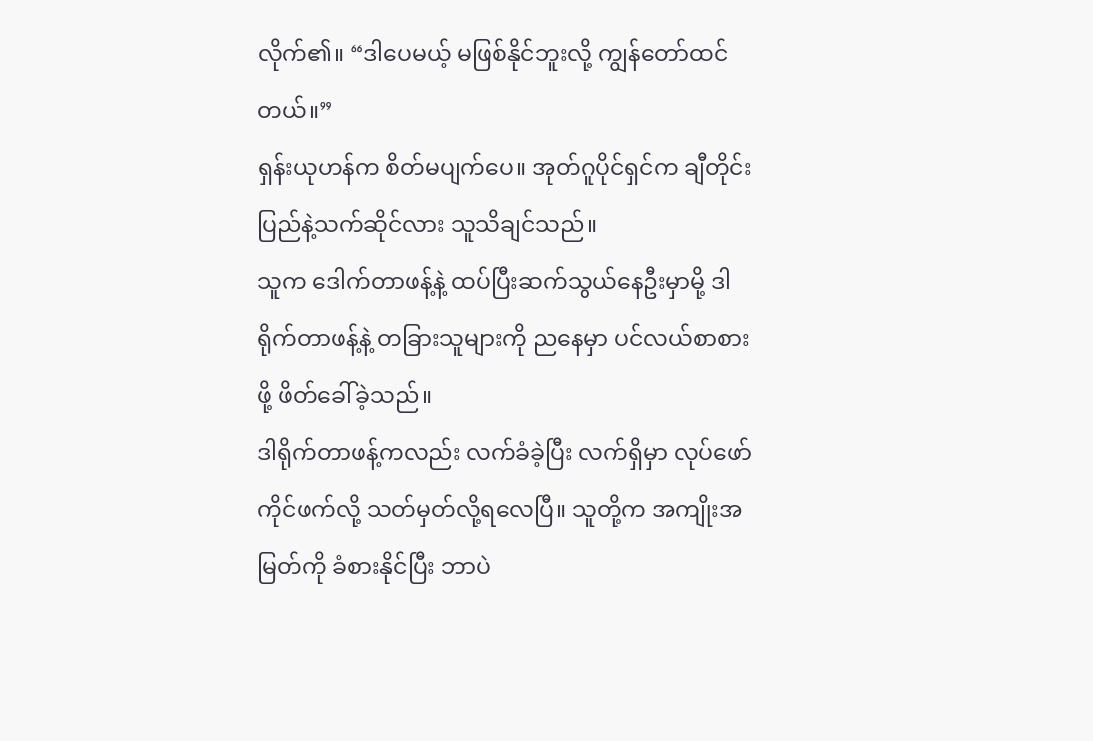လိုက်၏။ “ဒါပေမယ့် မဖြစ်နိုင်ဘူးလို့ ကျွန်တော်ထင်တယ်။”
ရှန်းယုဟန်က စိတ်မပျက်ပေ။ အုတ်ဂူပိုင်ရှင်က ချီတိုင်းပြည်နဲ့သက်ဆိုင်လား သူသိချင်သည်။
သူက ဒေါက်တာဖန့်နဲ့ ထပ်ပြီးဆက်သွယ်နေဦးမှာမို့ ဒါရိုက်တာဖန့်နဲ့ တခြားသူများကို ညနေမှာ ပင်လယ်စာစားဖို့ ဖိတ်ခေါ်ခဲ့သည်။
ဒါရိုက်တာဖန့်ကလည်း လက်ခံခဲ့ပြီး လက်ရှိမှာ လုပ်ဖော်ကိုင်ဖက်လို့ သတ်မှတ်လို့ရလေပြီ။ သူတို့က အကျိုးအမြတ်ကို ခံစားနိုင်ပြီး ဘာပဲ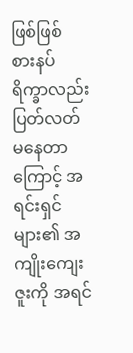ဖြစ်ဖြစ် စားနပ်ရိက္ခာလည်း ပြတ်လတ်မနေတာကြောင့် အရင်းရှင်များ၏ အကျိုးကျေးဇူးကို အရင်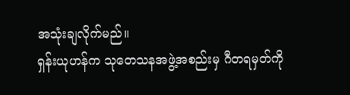အသုံးချလိုက်မည်။
ရှန်းယုဟန်က သုတေသနအဖွဲ့အစည်းမှ ဂီတရမှတ်ကို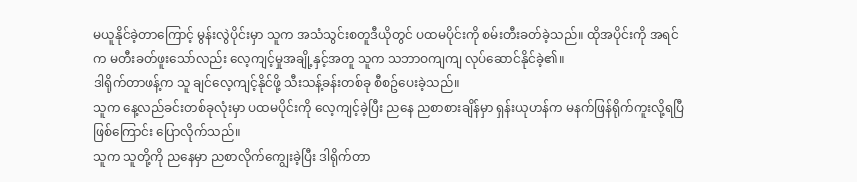မယူနိုင်ခဲ့တာကြောင့် မွန်းလွဲပိုင်းမှာ သူက အသံသွင်းစတူဒီယိုတွင် ပထမပိုင်းကို စမ်းတီးခတ်ခဲ့သည်။ ထိုအပိုင်းကို အရင်က မတီးခတ်ဖူးသော်လည်း လေ့ကျင့်မှုအချို့နှင့်အတူ သူက သဘာဝကျကျ လုပ်ဆောင်နိုင်ခဲ့၏။
ဒါရိုက်တာဖန့်က သူ ချင်လေ့ကျင့်နိုင်ဖို့ သီးသန့်ခန်းတစ်ခု စီစဥ်ပေးခဲ့သည်။
သူက နေ့လည်ခင်းတစ်ခုလုံးမှာ ပထမပိုင်းကို လေ့ကျင့်ခဲ့ပြီး ညနေ ညစာစားချိန်မှာ ရှန်းယုဟန်က မနက်ဖြန်ရိုက်ကူးလို့ရပြီဖြစ်ကြောင်း ပြောလိုက်သည်။
သူက သူတို့ကို ညနေမှာ ညစာလိုက်ကျွေးခဲ့ပြီး ဒါရိုက်တာ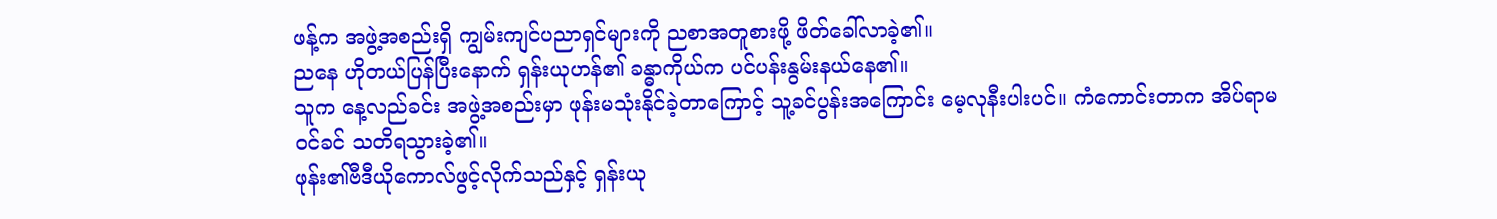ဖန့်က အဖွဲ့အစည်းရှိ ကျွမ်းကျင်ပညာရှင်များကို ညစာအတူစားဖို့ ဖိတ်ခေါ်လာခဲ့၏။
ညနေ ဟိုတယ်ပြန်ပြီးနောက် ရှန်းယုဟန်၏ ခန္ဓာကိုယ်က ပင်ပန်းနွမ်းနယ်နေ၏။
သူက နေ့လည်ခင်း အဖွဲ့အစည်းမှာ ဖုန်းမသုံးနိုင်ခဲ့တာကြောင့် သူ့ခင်ပွန်းအကြောင်း မေ့လုနီးပါးပင်။ ကံကောင်းတာက အိပ်ရာမဝင်ခင် သတိရသွားခဲ့၏။
ဖုန်း၏ဗီဒီယိုကောလ်ဖွင့်လိုက်သည်နှင့် ရှန်းယု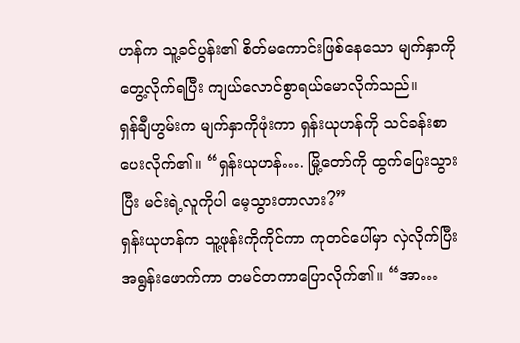ဟန်က သူ့ခင်ပွန်း၏ စိတ်မကောင်းဖြစ်နေသော မျက်နှာကိုတွေ့လိုက်ရပြီး ကျယ်လောင်စွာရယ်မောလိုက်သည်။
ရှန်ချီဟွမ်းက မျက်နှာကိုဖုံးကာ ရှန်းယုဟန်ကို သင်ခန်းစာပေးလိုက်၏။ “ရှန်းယုဟန်…. မြို့တော်ကို ထွက်ပြေးသွားပြီး မင်းရဲ့လူကိုပါ မေ့သွားတာလား?”
ရှန်းယုဟန်က သူ့ဖုန်းကိုကိုင်ကာ ကုတင်ပေါ်မှာ လှဲလိုက်ပြီး အရွန်းဖောက်ကာ တမင်တကာပြောလိုက်၏။ “အာ…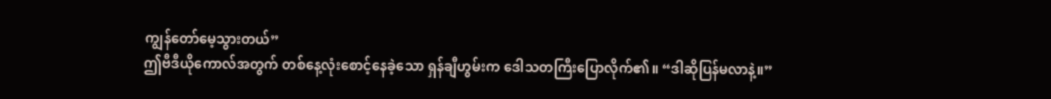ကျွန်တော်မေ့သွားတယ်”
ဤဗီဒီယိုကောလ်အတွက် တစ်နေ့လုံးစောင့်နေခဲ့သော ရှန်ချီဟွမ်းက ဒေါသတကြီးပြောလိုက်၏။ “ဒါဆိုပြန်မလာနဲ့။”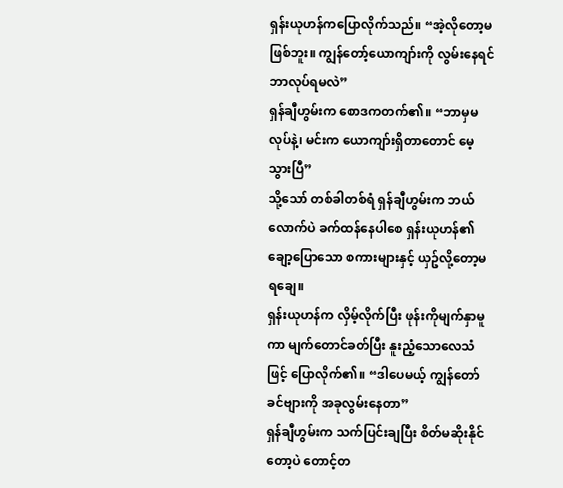ရှန်းယုဟန်ကပြောလိုက်သည်။ “အဲ့လိုတော့မဖြစ်ဘူး။ ကျွန်တော့်ယောကျာ်းကို လွမ်းနေရင် ဘာလုပ်ရမလဲ”
ရှန်ချီဟွမ်းက စောဒကတက်၏။ “ဘာမှမလုပ်နဲ့၊ မင်းက ယောကျာ်းရှိတာတောင် မေ့သွားပြီ”
သို့သော် တစ်ခါတစ်ရံ ရှန်ချီဟွမ်းက ဘယ်လောက်ပဲ ခက်ထန်နေပါစေ ရှန်းယုဟန်၏ ချော့ပြောသော စကားများနှင့် ယှဥ်လို့တော့မရချေ။
ရှန်းယုဟန်က လှိမ့်လိုက်ပြီး ဖုန်းကိုမျက်နှာမူကာ မျက်တောင်ခတ်ပြီး နူးညံ့သောလေသံဖြင့် ပြောလိုက်၏။ “ဒါပေမယ့် ကျွန်တော် ခင်ဗျားကို အခုလွမ်းနေတာ”
ရှန်ချီဟွမ်းက သက်ပြင်းချပြီး စိတ်မဆိုးနိုင်တော့ပဲ တောင့်တ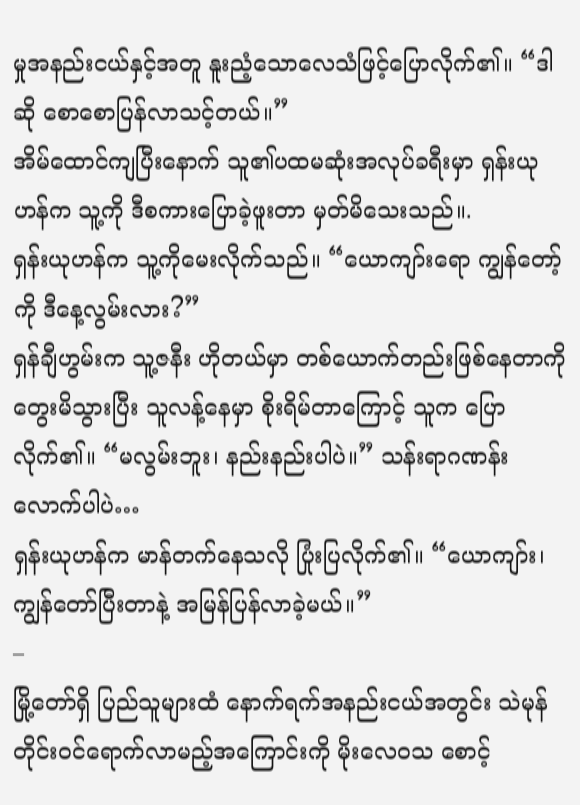မှုအနည်းငယ်နှင့်အတူ နူးညံ့သောလေသံဖြင့်ပြောလိုက်၏။ “ဒါဆို စောစောပြန်လာသင့်တယ်။”
အိမ်ထောင်ကျပြီးနောက် သူ၏ပထမဆုံးအလုပ်ခရီးမှာ ရှန်းယုဟန်က သူ့ကို ဒီစကားပြောခဲ့ဖူးတာ မှတ်မိသေးသည်။.
ရှန်းယုဟန်က သူ့ကိုမေးလိုက်သည်။ “ယောကျာ်းရော ကျွန်တော့်ကို ဒီနေ့လွမ်းလား?”
ရှန်ချီဟွမ်းက သူ့ဇနီး ဟိုတယ်မှာ တစ်ယောက်တည်းဖြစ်နေတာကို တွေးမိသွားပြီး သူလန့်နေမှာ စိုးရိမ်တာကြောင့် သူက ပြောလိုက်၏။ “မလွမ်းဘူး၊ နည်းနည်းပါပဲ။” သန်းရာဂဏန်းလောက်ပါပဲ…
ရှန်းယုဟန်က မာန်တက်နေသလို ပြုံးပြလိုက်၏။ “ယောကျာ်း၊ ကျွန်တော်ပြီးတာနဲ့ အမြန်ပြန်လာခဲ့မယ်။”
–
မြို့တော်ရှိ ပြည်သူများထံ နောက်ရက်အနည်းငယ်အတွင်း သဲမုန်တိုင်းဝင်ရောက်လာမည့်အကြောင်းကို မိုးလေဝသ စောင့်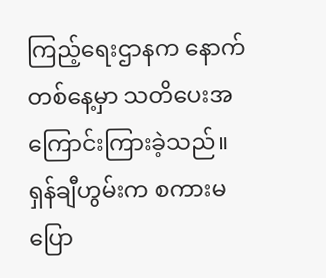ကြည့်ရေးဌာနက နောက်တစ်နေ့မှာ သတိပေးအကြောင်းကြားခဲ့သည်။
ရှန်ချီဟွမ်းက စကားမပြော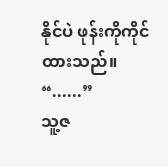နိုင်ပဲ ဖုန်းကိုကိုင်ထားသည်။ “......”
သူ့ဇ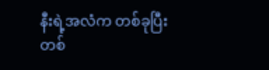နီးရဲ့အလံက တစ်ခုပြီးတစ်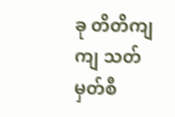ခု တိတိကျကျ သတ်မှတ်စီ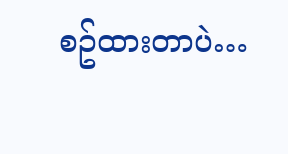စဥ်ထားတာပဲ…